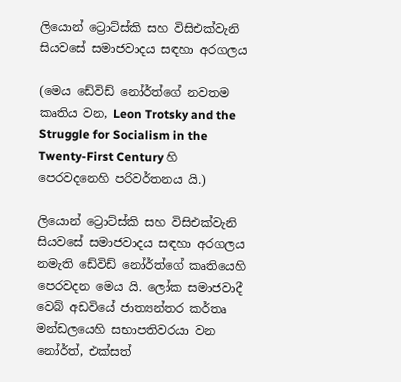ලියොන් ට්‍රොට්ස්කි සහ විසිඑක්වැනි සියවසේ සමාජවාදය සඳහා අරගලය

(මෙය ඩේවිඩ් නෝර්ත්ගේ නවතම කෘතිය වන, Leon Trotsky and the Struggle for Socialism in the Twenty-First Century හි පෙරවදනෙහි පරිවර්තනය යි.)

ලියොන් ට්‍රොට්ස්කි සහ විසිඑක්වැනි සියවසේ සමාජවාදය සඳහා අරගලය නමැති ඩේවිඩ් නෝර්ත්ගේ කෘතියෙහි පෙරවදන මෙය යි. ලෝක සමාජවාදී වෙබ් අඩවියේ ජාත්‍යන්තර කර්තෘ මන්ඩලයෙහි සභාපතිවරයා වන නෝර්ත්, එක්සත්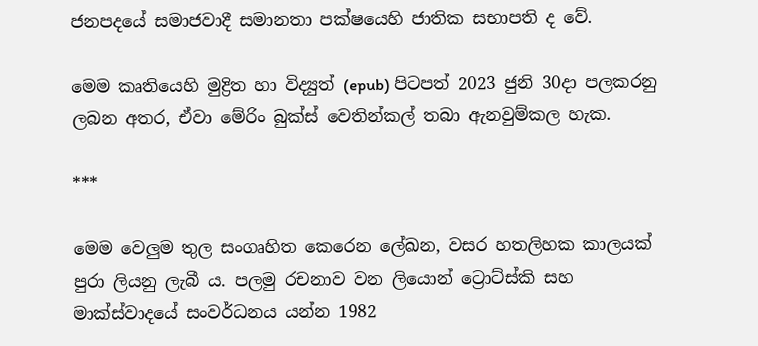ජනපදයේ සමාජවාදී සමානතා පක්ෂයෙහි ජාතික සභාපති ද වේ.

මෙම කෘතියෙහි මුද්‍රිත හා විද්‍යුත් (epub) පිටපත් 2023 ජුනි 30දා පලකරනු ලබන අතර, ඒවා මේරිං බුක්ස් වෙතින්කල් තබා ඇනවුම්කල හැක.

***

මෙම වෙලුම තුල සංගෘහිත කෙරෙන ලේඛන, වසර හතලිහක කාලයක් පුරා ලියනු ලැබී ය. පලමු රචනාව වන ලියොන් ට්‍රොට්ස්කි සහ මාක්ස්වාදයේ සංවර්ධනය යන්න 1982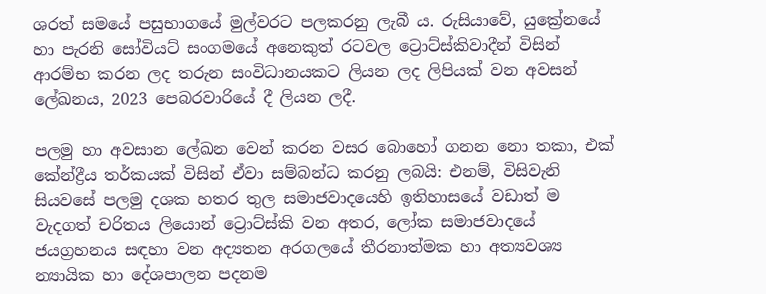ශරත් සමයේ පසුභාගයේ මුල්වරට පලකරනු ලැබී ය. රුසියාවේ, යුක්‍රේනයේ හා පැරනි සෝවියට් සංගමයේ අනෙකුත් රටවල ට්‍රොට්ස්කිවාදීන් විසින් ආරම්භ කරන ලද තරුන සංවිධානයකට ලියන ලද ලිපියක් වන අවසන් ලේඛනය, 2023 පෙබරවාරියේ දී ලියන ලදී.

පලමු හා අවසාන ලේඛන වෙන් කරන වසර බොහෝ ගනන නො තකා, එක් කේන්ද්‍රීය තර්කයක් විසින් ඒවා සම්බන්ධ කරනු ලබයි: එනම්, විසිවැනි සියවසේ පලමු දශක හතර තුල සමාජවාදයෙහි ඉතිහාසයේ වඩාත් ම වැදගත් චරිතය ලියොන් ට්‍රොට්ස්කි වන අතර, ලෝක සමාජවාදයේ ජයග්‍රහනය සඳහා වන අද්‍යතන අරගලයේ තීරනාත්මක හා අත්‍යවශ්‍ය න්‍යායික හා දේශපාලන පදනම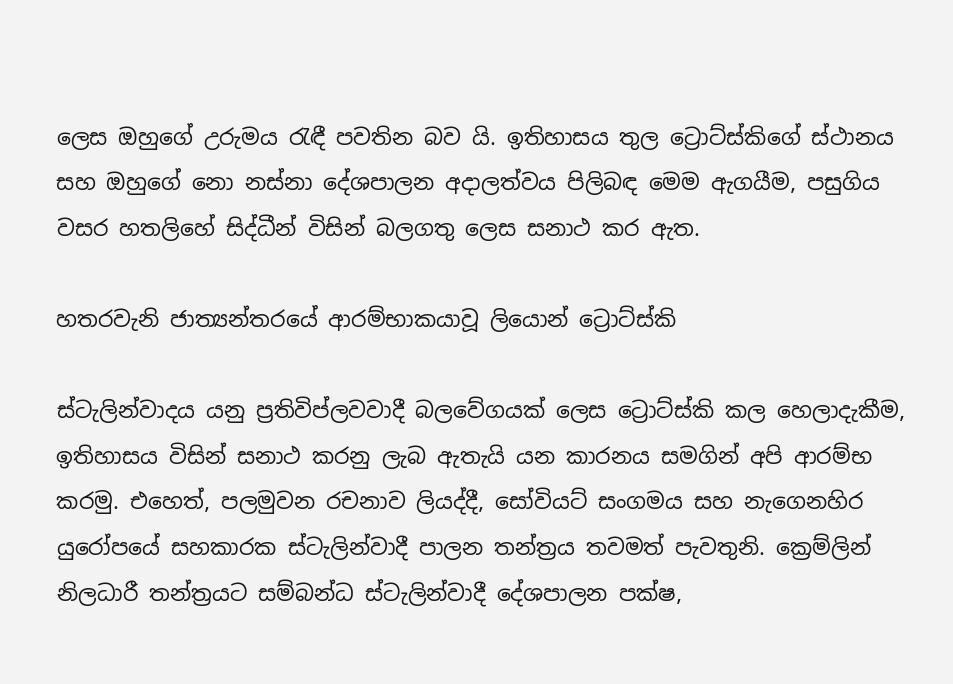ලෙස ඔහුගේ උරුමය රැඳී පවතින බව යි. ඉතිහාසය තුල ට්‍රොට්ස්කිගේ ස්ථානය සහ ඔහුගේ නො නස්නා දේශපාලන අදාලත්වය පිලිබඳ මෙම ඇගයීම, පසුගිය වසර හතලිහේ සිද්ධීන් විසින් බලගතු ලෙස සනාථ කර ඇත.

හතරවැනි ජාත්‍යන්තරයේ ආරම්භාකයාවූ ලියොන් ට්‍රොට්ස්කි

ස්ටැලින්වාදය යනු ප්‍රතිවිප්ලවවාදී බලවේගයක් ලෙස ට්‍රොට්ස්කි කල හෙලාදැකීම, ඉතිහාසය විසින් සනාථ කරනු ලැබ ඇතැයි යන කාරනය සමගින් අපි ආරම්භ කරමු. එහෙත්, පලමුවන රචනාව ලියද්දී, සෝවියට් සංගමය සහ නැගෙනහිර යුරෝපයේ සහකාරක ස්ටැලින්වාදී පාලන තන්ත්‍රය තවමත් පැවතුනි. ක්‍රෙම්ලින් නිලධාරී තන්ත්‍රයට සම්බන්ධ ස්ටැලින්වාදී දේශපාලන පක්ෂ,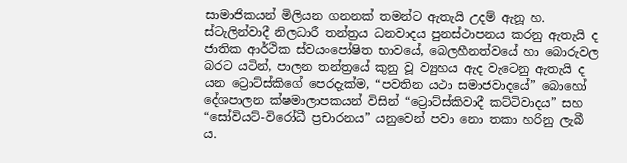සාමාජිකයන් මිලියන ගනනක් තමන්ට ඇතැයි උදම් ඇනූ හ. ස්ටැලින්වාදී නිලධාරී තන්ත්‍රය ධනවාදය පුනස්ථාපනය කරනු ඇතැයි ද ජාතික ආර්ථික ස්වයංපෝෂිත භාවයේ, බෙලහීනත්වයේ හා බොරුවල බරට යටින්, පාලන තන්ත්‍රයේ කුනු වූ ව්‍යුහය ඇද වැටෙනු ඇතැයි ද යන ට්‍රොට්ස්කිගේ පෙරදැක්ම, “පවතින යථා සමාජවාදයේ” බොහෝ දේශපාලන ක්ෂමාලාපකයන් විසින් “ට්‍රොට්ස්කිවාදී කට්ටිවාදය” සහ “සෝවියට්-විරෝධී ප්‍රචාරනය” යනුවෙන් පවා නො තකා හරිනු ලැබී ය.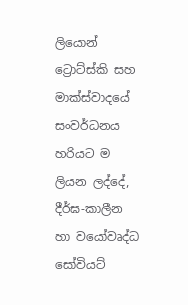ලියොන් ට්‍රොට්ස්කි සහ මාක්ස්වාදයේ සංවර්ධනය හරියට ම ලියන ලද්දේ, දීර්ඝ-කාලීන හා වයෝවෘද්ධ සෝවියට්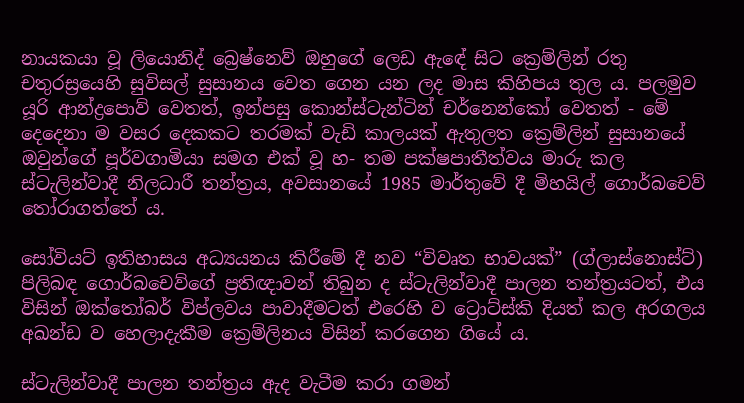නායකයා වූ ලියොනිද් බ්‍රෙෂ්නෙව් ඔහුගේ ලෙඩ ඇඳේ සිට ක්‍රෙම්ලින් රතු චතුරස්‍රයෙහි සුවිසල් සුසානය වෙත ගෙන යන ලද මාස කිහිපය තුල ය. පලමුව යූරි ආන්ද්‍රපොව් වෙතත්, ඉන්පසු කොන්ස්ටැන්ටින් චර්නෙන්කෝ වෙතත් - මේ දෙදෙනා ම වසර දෙකකට තරමක් වැඩි කාලයක් ඇතුලත ක්‍රෙම්ලින් සුසානයේ ඔවුන්ගේ පූර්වගාමියා සමග එක් වූ හ- තම පක්ෂපාතීත්වය මාරු කල ස්ටැලින්වාදී නිලධාරී තන්ත්‍රය, අවසානයේ 1985 මාර්තුවේ දී මිහයිල් ගොර්බචෙව් තෝරාගත්තේ ය.

සෝවියට් ඉතිහාසය අධ්‍යයනය කිරීමේ දී නව “විවෘත භාවයක්” (ග්ලාස්නොස්ට්) පිලිබඳ ගොර්බචෙව්ගේ ප්‍රතිඥාවන් තිබුන ද ස්ටැලින්වාදී පාලන තන්ත්‍රයටත්, එය විසින් ඔක්තෝබර් විප්ලවය පාවාදීමටත් එරෙහි ව ට්‍රොට්ස්කි දියත් කල අරගලය අඛන්ඩ ව හෙලාදැකීම ක්‍රෙම්ලිනය විසින් කරගෙන ගියේ ය.

ස්ටැලින්වාදී පාලන තන්ත්‍රය ඇද වැටීම කරා ගමන්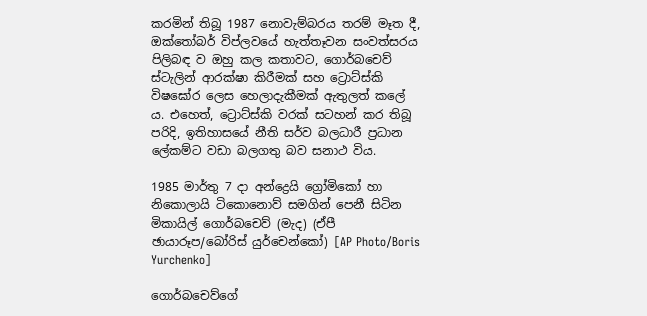කරමින් තිබූ 1987 නොවැම්බරය තරම් මෑත දී, ඔක්තෝබර් විප්ලවයේ හැත්තෑවන සංවත්සරය පිලිබඳ ව ඔහු කල කතාවට, ගොර්බචෙව් ස්ටැලින් ආරක්ෂා කිරීමක් සහ ට්‍රොට්ස්කි විෂඝෝර ලෙස හෙලාදැකීමක් ඇතුලත් කලේ ය. එහෙත්, ට්‍රොට්ස්කි වරක් සටහන් කර තිබූ පරිදි, ඉතිහාසයේ නීති සර්ව බලධාරී ප්‍රධාන ලේකම්ට වඩා බලගතු බව සනාථ විය.

1985 මාර්තු 7 දා අන්ද්‍රෙයි ග්‍රෝමිකෝ හා නිකොලායි ටිකොනොව් සමගින් පෙනී සිටින මිකායිල් ගොර්බචෙව් (මැද) (ඒපී ඡායාරූප/බෝරිස් යුර්චෙන්කෝ) [AP Photo/Boris Yurchenko]

ගොර්බචෙව්ගේ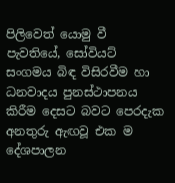පිලිවෙත් යොමු වී පැවතියේ, සෝවියට් සංගමය බිඳ විසිරවීම හා ධනවාදය පුනස්ථාපනය කිරීම දෙසට බවට පෙරදැක අනතුරු ඇඟවූ එක ම දේශපාලන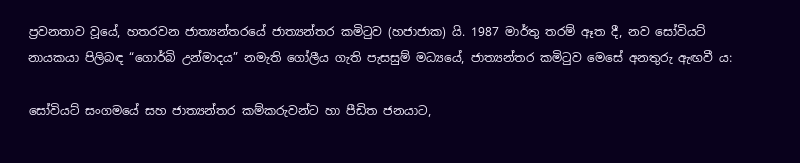ප්‍රවනතාව වූයේ, හතරවන ජාත්‍යන්තරයේ ජාත්‍යන්තර කමිටුව (හජාජාක) යි. 1987 මාර්තු තරම් ඈත දී, නව සෝවියට් නායකයා පිලිබඳ “ගොර්බි උන්මාදය” නමැති ගෝලීය ගැති පැසසුම් මධ්‍යයේ, ජාත්‍යන්තර කමිටුව මෙසේ අනතුරු ඇඟවී ය:

සෝවියට් සංගමයේ සහ ජාත්‍යන්තර කම්කරුවන්ට හා පීඩිත ජනයාට,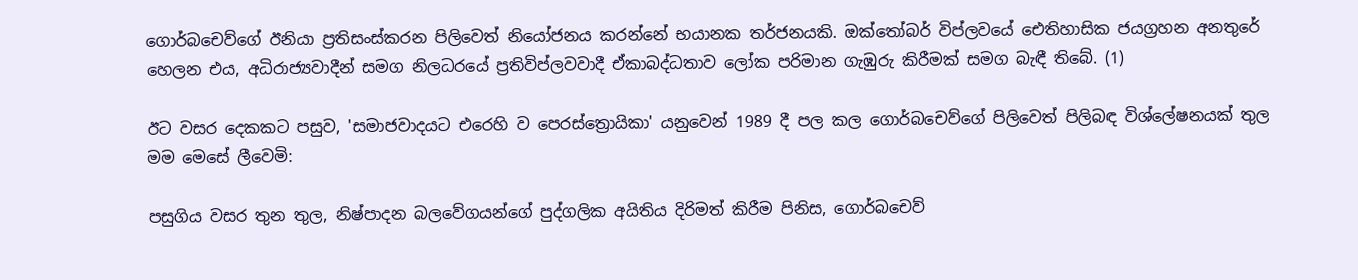ගොර්බචෙව්ගේ ඊනියා ප්‍රතිසංස්කරන පිලිවෙත් නියෝජනය කරන්නේ භයානක තර්ජනයකි. ඔක්තෝබර් විප්ලවයේ ඓතිහාසික ජයග්‍රහන අනතුරේ හෙලන එය, අධිරාජ්‍යවාදීන් සමග නිලධරයේ ප්‍රතිවිප්ලවවාදී ඒකාබද්ධතාව ලෝක පරිමාන ගැඹුරු කිරීමක් සමග බැඳී තිබේ. (1)

ඊට වසර දෙකකට පසුව, 'සමාජවාදයට එරෙහි ව පෙරස්ත්‍රොයිකා' යනුවෙන් 1989 දී පල කල ගොර්බචෙව්ගේ පිලිවෙත් පිලිබඳ විශ්ලේෂනයක් තුල මම මෙසේ ලීවෙමි:

පසුගිය වසර තුන තුල, නිෂ්පාදන බලවේගයන්ගේ පුද්ගලික අයිතිය දිරිමත් කිරීම පිනිස, ගොර්බචෙව්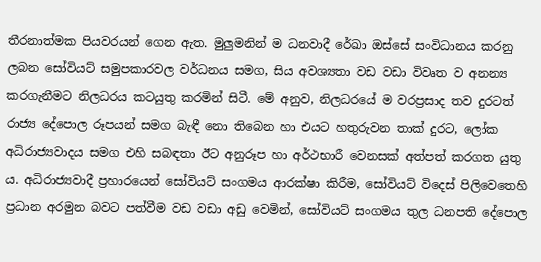තීරනාත්මක පියවරයන් ගෙන ඇත. මුලුමනින් ම ධනවාදී රේඛා ඔස්සේ සංවිධානය කරනු ලබන සෝවියට් සමුපකාරවල වර්ධනය සමග, සිය අවශ්‍යතා වඩ වඩා විවෘත ව අනන්‍ය කරගැනීමට නිලධරය කටයුතු කරමින් සිටී. මේ අනුව, නිලධරයේ ම වරප්‍රසාද තව දුරටත් රාජ්‍ය දේපොල රූපයන් සමග බැඳී නො තිබෙන හා එයට හතුරුවන තාක් දුරට, ලෝක අධිරාජ්‍යවාදය සමග එහි සබඳතා ඊට අනුරූප හා අර්ථභාරී වෙනසක් අත්පත් කරගත යුතු ය. අධිරාජ්‍යවාදී ප්‍රහාරයෙන් සෝවියට් සංගමය ආරක්ෂා කිරීම, සෝවියට් විදෙස් පිලිවෙතෙහි ප්‍රධාන අරමුන බවට පත්වීම වඩ වඩා අඩු වෙමින්, සෝවියට් සංගමය තුල ධනපති දේපොල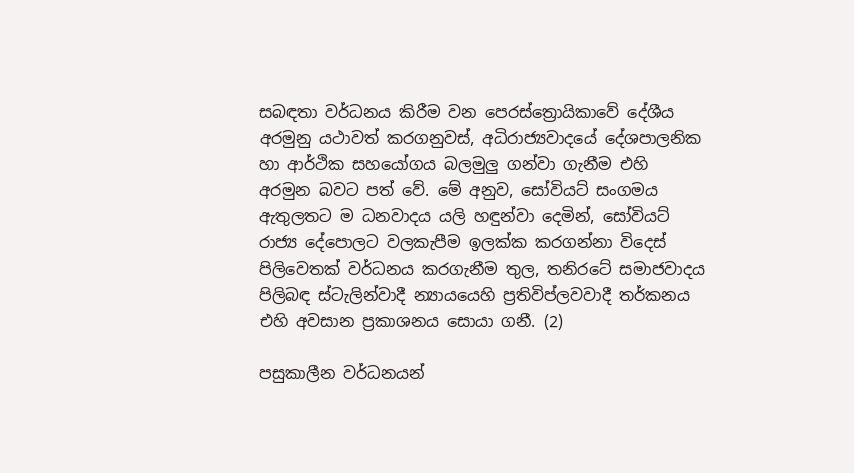සබඳතා වර්ධනය කිරීම වන පෙරස්ත්‍රොයිකාවේ දේශීය අරමුනු යථාවත් කරගනුවස්, අධිරාජ්‍යවාදයේ දේශපාලනික හා ආර්ථික සහයෝගය බලමුලු ගන්වා ගැනීම එහි අරමුන බවට පත් වේ. මේ අනුව, සෝවියට් සංගමය ඇතුලතට ම ධනවාදය යලි හඳුන්වා දෙමින්, සෝවියට් රාජ්‍ය දේපොලට වලකැපීම ඉලක්ක කරගන්නා විදෙස් පිලිවෙතක් වර්ධනය කරගැනීම තුල, තනිරටේ සමාජවාදය පිලිබඳ ස්ටැලින්වාදී න්‍යායයෙහි ප්‍රතිවිප්ලවවාදී තර්කනය එහි අවසාන ප්‍රකාශනය සොයා ගනී. (2)

පසුකාලීන වර්ධනයන්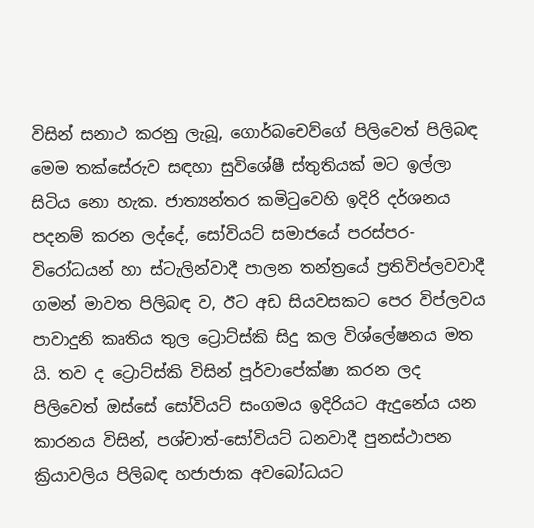විසින් සනාථ කරනු ලැබූ, ගොර්බචෙව්ගේ පිලිවෙත් පිලිබඳ මෙම තක්සේරුව සඳහා සුවිශේෂී ස්තුතියක් මට ඉල්ලා සිටිය නො හැක. ජාත්‍යන්තර කමිටුවෙහි ඉදිරි දර්ශනය පදනම් කරන ලද්දේ, සෝවියට් සමාජයේ පරස්පර-විරෝධයන් හා ස්ටැලින්වාදී පාලන තන්ත්‍රයේ ප්‍රතිවිප්ලවවාදී ගමන් මාවත පිලිබඳ ව, ඊට අඩ සියවසකට පෙර විප්ලවය පාවාදුනි කෘතිය තුල ට්‍රොට්ස්කි සිදු කල විශ්ලේෂනය මත යි. තව ද ට්‍රොට්ස්කි විසින් පූර්වාපේක්ෂා කරන ලද පිලිවෙත් ඔස්සේ සෝවියට් සංගමය ඉදිරියට ඇදුනේය යන කාරනය විසින්, පශ්චාත්-සෝවියට් ධනවාදී පුනස්ථාපන ක්‍රියාවලිය පිලිබඳ හජාජාක අවබෝධයට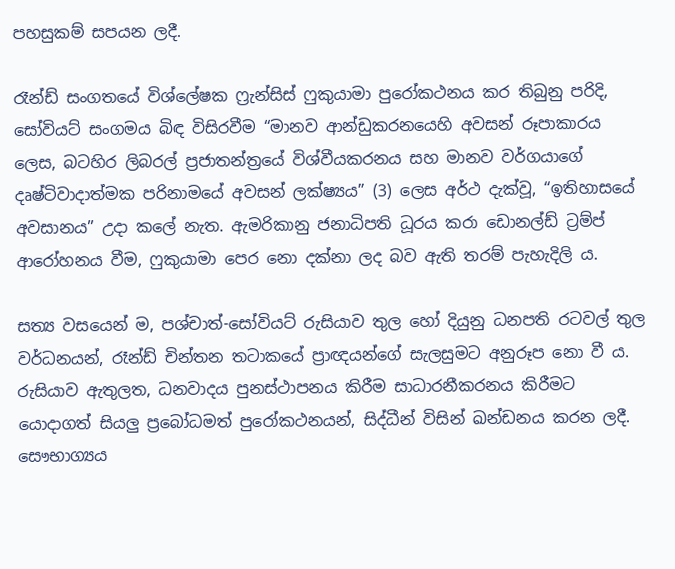පහසුකම් සපයන ලදී.

රෑන්ඩ් සංගතයේ විශ්ලේෂක ෆ්‍රැන්සිස් ෆුකුයාමා පුරෝකථනය කර තිබුනු පරිදි, සෝවියට් සංගමය බිඳ විසිරවීම “මානව ආන්ඩුකරනයෙහි අවසන් රූපාකාරය ලෙස, බටහිර ලිබරල් ප්‍රජාතන්ත්‍රයේ විශ්වීයකරනය සහ මානව වර්ගයාගේ දෘෂ්ටිවාදාත්මක පරිනාමයේ අවසන් ලක්ෂ්‍යය” (3) ලෙස අර්ථ දැක්වූ, “ඉතිහාසයේ අවසානය” උදා කලේ නැත. ඇමරිකානු ජනාධිපති ධූරය කරා ඩොනල්ඩ් ට්‍රම්ප් ආරෝහනය වීම, ෆුකුයාමා පෙර නො දක්නා ලද බව ඇති තරම් පැහැදිලි ය.

සත්‍ය වසයෙන් ම, පශ්චාත්-සෝවියට් රුසියාව තුල හෝ දියුනු ධනපති රටවල් තුල වර්ධනයන්, රෑන්ඩ් චින්තන තටාකයේ ප්‍රාඥයන්ගේ සැලසුමට අනුරූප නො වී ය. රුසියාව ඇතුලත, ධනවාදය පුනස්ථාපනය කිරීම සාධාරනීකරනය කිරීමට යොදාගත් සියලු ප්‍රබෝධමත් පුරෝකථනයන්, සිද්ධීන් විසින් ඛන්ඩනය කරන ලදී. සෞභාග්‍යය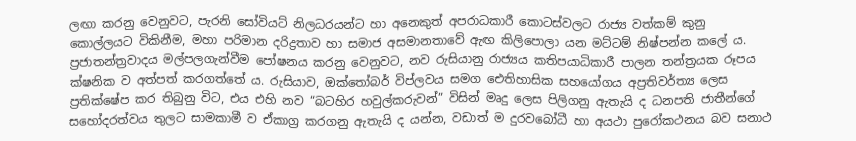ලඟා කරනු වෙනුවට, පැරනි සෝවියට් නිලධරයන්ට හා අනෙකුත් අපරාධකාරී කොටස්වලට රාජ්‍ය වත්කම් කුනු කොල්ලයට විකිනීම, මහා පරිමාන දරිද්‍රතාව හා සමාජ අසමානතාවේ ඇඟ කිලිපොලා යන මට්ටම් නිෂ්පන්න කලේ ය. ප්‍රජාතන්ත්‍රවාදය මල්පලගැන්වීම පෝෂනය කරනු වෙනුවට, නව රුසියානු රාජ්‍යය කතිපයාධිකාරී පාලන තන්ත්‍රයක රූපය ක්ෂනික ව අත්පත් කරගත්තේ ය. රුසියාව, ඔක්තෝබර් විප්ලවය සමග ඓතිහාසික සහයෝගය අප්‍රතිවර්ත්‍ය ලෙස ප්‍රතික්ෂේප කර තිබුනු විට, එය එහි නව “බටහිර හවුල්කරුවන්” විසින් මෘදු ලෙස පිලිගනු ඇතැයි ද ධනපති ජාතීන්ගේ සහෝදරත්වය තුලට සාමකාමී ව ඒකාග්‍ර කරගනු ඇතැයි ද යන්න, වඩාත් ම දුරවබෝධී හා අයථා පුරෝකථනය බව සනාථ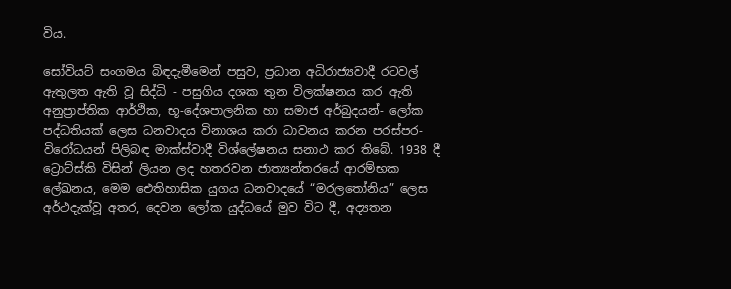විය.

සෝවියට් සංගමය බිඳදැමීමෙන් පසුව, ප්‍රධාන අධිරාජ්‍යවාදී රටවල් ඇතුලත ඇති වූ සිද්ධි - පසුගිය දශක තුන විලක්ෂනය කර ඇති අනුප්‍රාප්තික ආර්ථික, භූ-දේශපාලනික හා සමාජ අර්බුදයන්- ලෝක පද්ධතියක් ලෙස ධනවාදය විනාශය කරා ධාවනය කරන පරස්පර-විරෝධයන් පිලිබඳ මාක්ස්වාදී විශ්ලේෂනය සනාථ කර තිබේ. 1938 දී ට්‍රොට්ස්කි විසින් ලියන ලද හතරවන ජාත්‍යන්තරයේ ආරම්භක ලේඛනය, මෙම ඓතිහාසික යුගය ධනවාදයේ “මරලතෝනිය” ලෙස අර්ථදැක්වූ අතර, දෙවන ලෝක යුද්ධයේ මුව විට දී, අද්‍යතන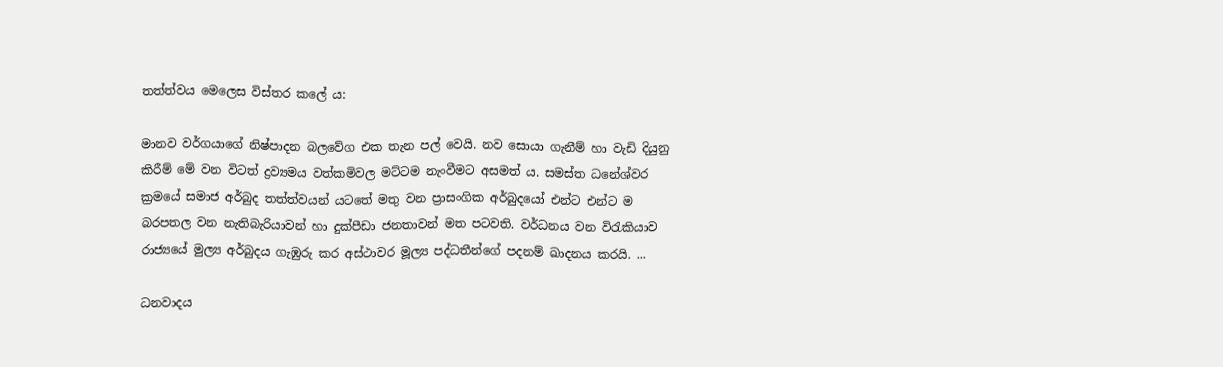තත්ත්වය මෙලෙස විස්තර කලේ ය:

මානව වර්ගයාගේ නිෂ්පාදන බලවේග එක තැන පල් වෙයි. නව සොයා ගැනීම් හා වැඩි දියුනු කිරීම් මේ වන විටත් ද්‍රව්‍යමය වත්කමිවල මට්ටම නැංවීමට අසමත් ය. සමස්ත ධනේශ්වර ක්‍රමයේ සමාජ අර්බුද තත්ත්වයන් යටතේ මතු වන ප්‍රාසංගික අර්බුදයෝ එන්ට එන්ට ම බරපතල වන නැතිබැරියාවන් හා දුක්පීඩා ජනතාවන් මත පටවති. වර්ධනය වන විරැකියාව රාජ්‍යයේ මුල්‍ය අර්බුදය ගැඹුරු කර අස්ථාවර මූල්‍ය පද්ධතීන්ගේ පදනම් ඛාදනය කරයි. ...

ධනවාදය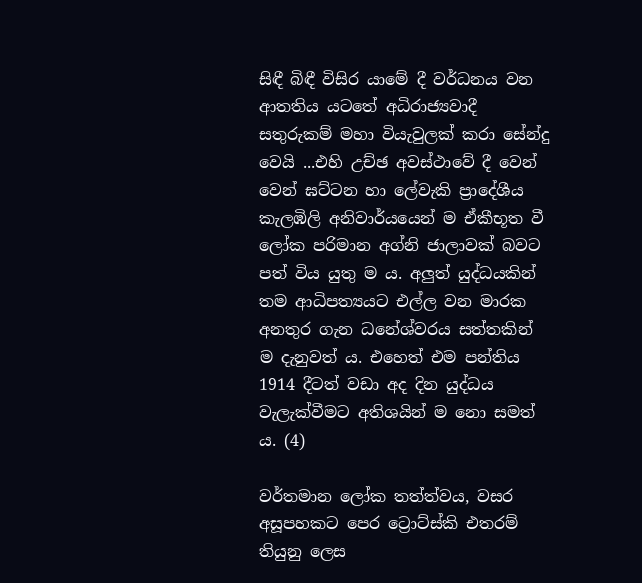සිඳී බිඳී විසිර යාමේ දී වර්ධනය වන ආතතිය යටතේ අධිරාජ්‍යවාදී සතුරුකම් මහා වියැවුලක් කරා සේන්දු වෙයි ...එහි උච්ඡ අවස්ථාවේ දී වෙන් වෙන් ඝට්ටන හා ලේවැකි ප්‍රාදේශීය කැලඹිලි අනිවාර්යයෙන් ම ඒකීභූත වී ලෝක පරිමාන අග්නි ජාලාවක් බවට පත් විය යුතු ම ය. අලුත් යුද්ධයකින් තම ආධිපත්‍යයට එල්ල වන මාරක අනතුර ගැන ධනේශ්වරය සත්තකින් ම දැනුවත් ය. එහෙත් එම පන්තිය 1914 දීටත් වඩා අද දින යුද්ධය වැලැක්වීමට අතිශයින් ම නො සමත් ය. (4)

වර්තමාන ලෝක තත්ත්වය, වසර අසූපහකට පෙර ට්‍රොට්ස්කි එතරම් තියුනු ලෙස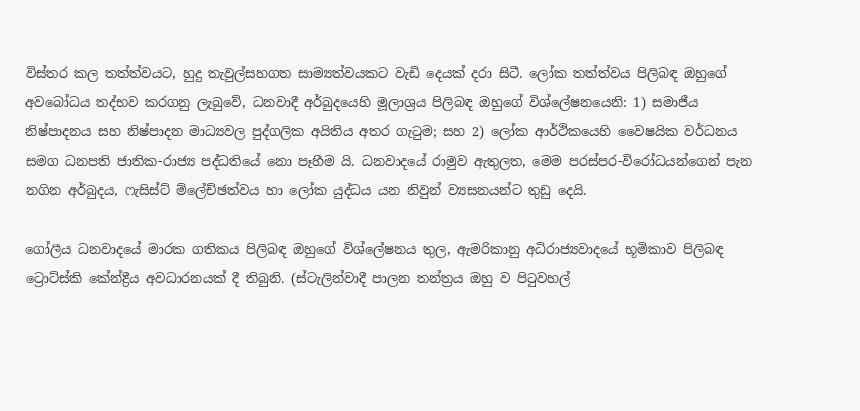විස්තර කල තත්ත්වයට, හුදු තැවුල්සහගත සාම්‍යත්වයකට වැඩි දෙයක් දරා සිටී. ලෝක තත්ත්වය පිලිබඳ ඔහුගේ අවබෝධය තද්භව කරගනු ලැබුවේ, ධනවාදී අර්බුදයෙහි මූලාශ්‍රය පිලිබඳ ඔහුගේ විශ්ලේෂනයෙනි: 1) සමාජීය නිෂ්පාදනය සහ නිෂ්පාදන මාධ්‍යවල පුද්ගලික අයිතිය අතර ගැටුම; සහ 2) ලෝක ආර්ථිකයෙහි වෛෂයික වර්ධනය සමග ධනපති ජාතික-රාජ්‍ය පද්ධතියේ නො පෑහීම යි. ධනවාදයේ රාමුව ඇතුලත, මෙම පරස්පර-විරෝධයන්ගෙන් පැන නගින අර්බුදය, ෆැසිස්ට් ම්ලේච්ඡත්වය හා ලෝක යුද්ධය යන නිවුන් ව්‍යසනයන්ට තුඩු දෙයි.

ගෝලීය ධනවාදයේ මාරක ගතිකය පිලිබඳ ඔහුගේ විශ්ලේෂනය තුල, ඇමරිකානු අධිරාජ්‍යවාදයේ භූමිකාව පිලිබඳ ට්‍රොට්ස්කි කේන්ද්‍රීය අවධාරනයක් දී තිබුනි. (ස්ටැලින්වාදී පාලන තන්ත්‍රය ඔහු ව පිටුවහල්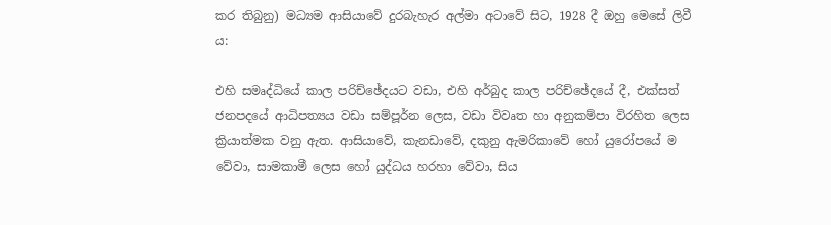කර තිබුනු) මධ්‍යම ආසියාවේ දුරබැහැර අල්මා අටාවේ සිට, 1928 දී ඔහු මෙසේ ලිවී ය:

එහි සමෘද්ධියේ කාල පරිච්ඡේදයට වඩා, එහි අර්බුද කාල පරිච්ඡේදයේ දී, එක්සත් ජනපදයේ ආධිපත්‍යය වඩා සම්පූර්න ලෙස, වඩා විවෘත හා අනුකම්පා විරහිත ලෙස ක්‍රියාත්මක වනු ඇත. ආසියාවේ, කැනඩාවේ, දකුනු ඇමරිකාවේ හෝ යුරෝපයේ ම වේවා, සාමකාමී ලෙස හෝ යුද්ධය හරහා වේවා, සිය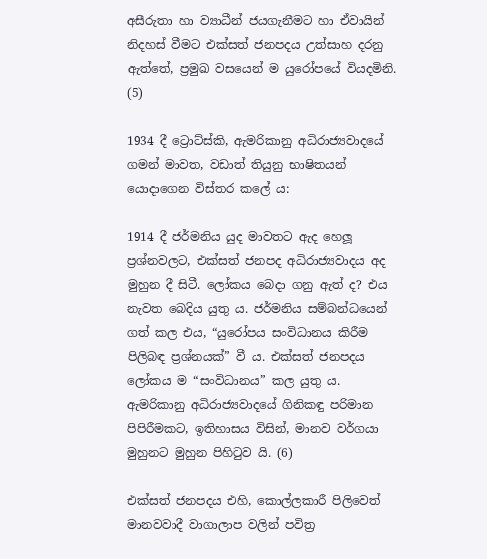අසීරුතා හා ව්‍යාධීන් ජයගැනීමට හා ඒවායින් නිදහස් වීමට එක්සත් ජනපදය උත්සාහ දරනු ඇත්තේ, ප්‍රමුඛ වසයෙන් ම යුරෝපයේ වියදමිනි. (5)

1934 දී ට්‍රොට්ස්කි, ඇමරිකානු අධිරාජ්‍යවාදයේ ගමන් මාවත, වඩාත් තියුනු භාෂිතයන් යොදාගෙන විස්තර කලේ ය:

1914 දී ජර්මනිය යුද මාවතට ඇද හෙලූ ප්‍රශ්නවලට, එක්සත් ජනපද අධිරාජ්‍යවාදය අද මුහුන දී සිටී. ලෝකය බෙදා ගනු ඇත් ද? එය නැවත බෙදිය යුතු ය. ජර්මනිය සම්බන්ධයෙන් ගත් කල එය, “යුරෝපය සංවිධානය කිරීම පිලිබඳ ප්‍රශ්නයක්” වී ය. එක්සත් ජනපදය ලෝකය ම “සංවිධානය” කල යුතු ය. ඇමරිකානු අධිරාජ්‍යවාදයේ ගිනිකඳු පරිමාන පිපිරීමකට, ඉතිහාසය විසින්, මානව වර්ගයා මුහුනට මුහුන පිහිටුව යි. (6)

එක්සත් ජනපදය එහි, කොල්ලකාරී පිලිවෙත් මානවවාදී වාගාලාප වලින් පවිත්‍ර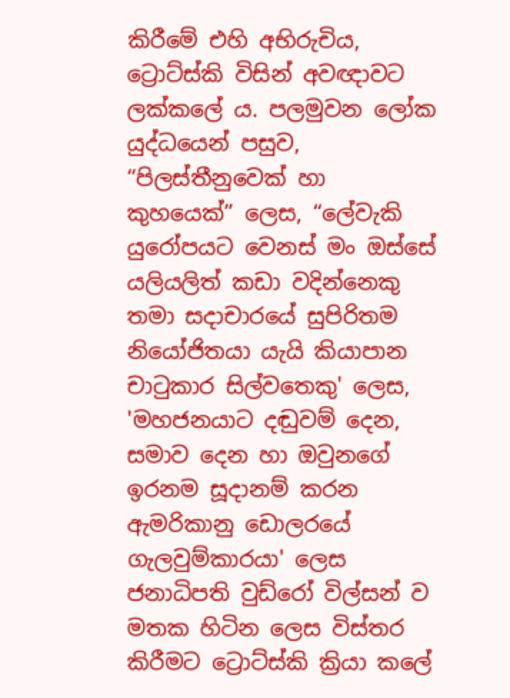කිරීමේ එහි අභිරුචිය, ට්‍රොට්ස්කි විසින් අවඥාවට ලක්කලේ ය. පලමුවන ලෝක යුද්ධයෙන් පසුව, “පිලස්තීනුවෙක් හා කුහයෙක්” ලෙස, “ලේවැකි යුරෝපයට වෙනස් මං ඔස්සේ යලියලිත් කඩා වදින්නෙකු තමා සදාචාරයේ සුපිරිතම නියෝජිතයා යැයි කියාපාන චාටුකාර සිල්වතෙකු' ලෙස, 'මහජනයාට දඬුවම් දෙන, සමාව දෙන හා ඔවුනගේ ඉරනම සූදානම් කරන ඇමරිකානු ඩොලරයේ ගැලවුම්කාරයා' ලෙස ජනාධිපති වුඩ්රෝ විල්සන් ව මතක හිටින ලෙස විස්තර කිරීමට ට්‍රොට්ස්කි ක්‍රියා කලේ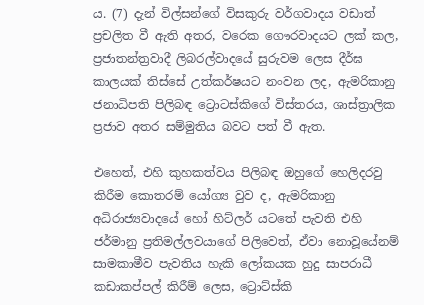ය. (7) දැන් විල්සන්ගේ විසකුරු වර්ගවාදය වඩාත් ප්‍රචලිත වී ඇති අතර, වරෙක ගෞරවාදයට ලක් කල, ප්‍රජාතන්ත්‍රවාදී ලිබරල්වාදයේ සුරුවම ලෙස දීර්ඝ කාලයක් තිස්සේ උත්කර්ෂයට නංවන ලද, ඇමරිකානු ජනාධිපති පිලිබඳ ට්‍රොටස්කිගේ විස්තරය, ශාස්ත්‍රාලික ප්‍රජාව අතර සම්මුතිය බවට පත් වී ඇත.

එහෙත්, එහි කුහකත්වය පිලිබඳ ඔහුගේ හෙලිදරවු කිරීම කොතරම් යෝග්‍ය වුව ද, ඇමරිකානු අධිරාජ්‍යවාදයේ හෝ හිට්ලර් යටතේ පැවති එහි ජර්මානු ප්‍රතිමල්ලවයාගේ පිලිවෙත්, ඒවා නොවූයේනම් සාමකාමීව පැවතිය හැකි ලෝකයක හුදු සාපරාධී කඩාකප්පල් කිරීම් ලෙස, ට්‍රොට්ස්කි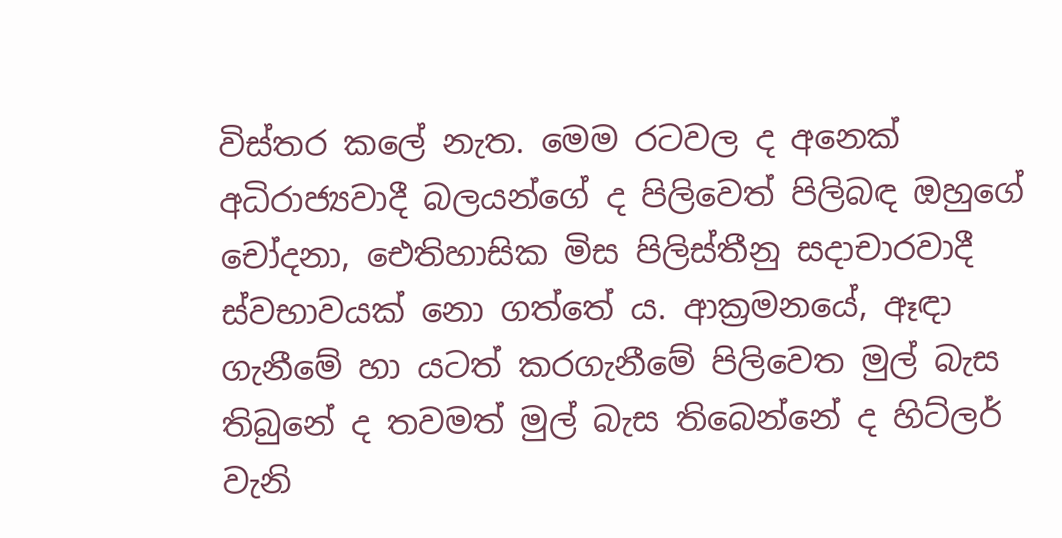විස්තර කලේ නැත. මෙම රටවල ද අනෙක් අධිරාජ්‍යවාදී බලයන්ගේ ද පිලිවෙත් පිලිබඳ ඔහුගේ චෝදනා, ඓතිහාසික මිස පිලිස්තීනු සදාචාරවාදී ස්වභාවයක් නො ගත්තේ ය. ආක්‍රමනයේ, ඈඳා ගැනීමේ හා යටත් කරගැනීමේ පිලිවෙත මුල් බැස තිබුනේ ද තවමත් මුල් බැස තිබෙන්නේ ද හිට්ලර් වැනි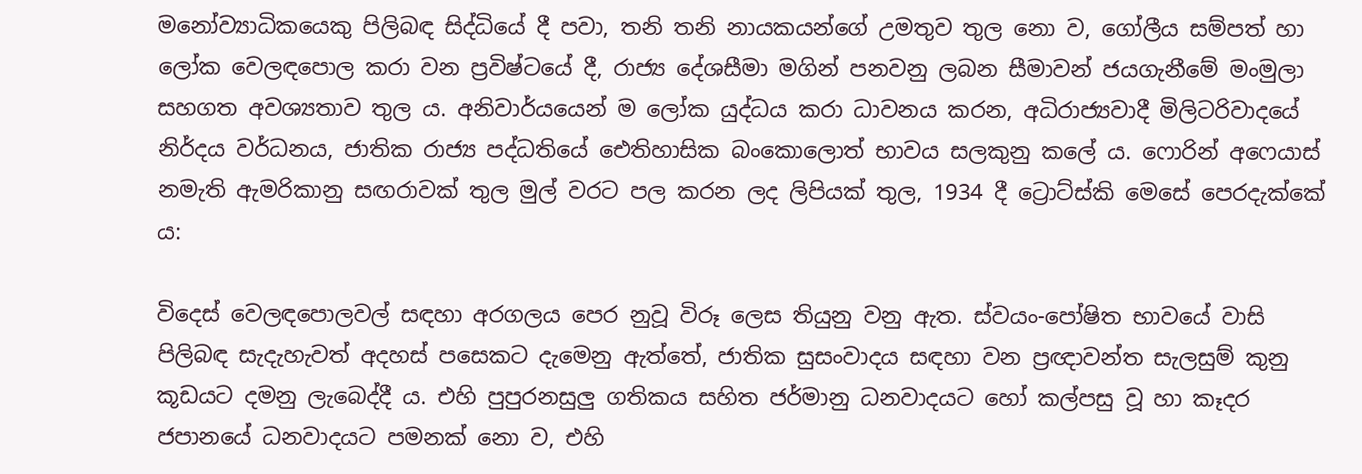මනෝව්‍යාධිකයෙකු පිලිබඳ සිද්ධියේ දී පවා, තනි තනි නායකයන්ගේ උමතුව තුල නො ව, ගෝලීය සම්පත් හා ලෝක වෙලඳපොල කරා වන ප්‍රවිෂ්ටයේ දී, රාජ්‍ය දේශසීමා මගින් පනවනු ලබන සීමාවන් ජයගැනීමේ මංමුලා සහගත අවශ්‍යතාව තුල ය. අනිවාර්යයෙන් ම ලෝක යුද්ධය කරා ධාවනය කරන, අධිරාජ්‍යවාදී මිලිටරිවාදයේ නිර්දය වර්ධනය, ජාතික රාජ්‍ය පද්ධතියේ ඓතිහාසික බංකොලොත් භාවය සලකුනු කලේ ය. ෆොරින් අෆෙයාස් නමැති ඇමරිකානු සඟරාවක් තුල මුල් වරට පල කරන ලද ලිපියක් තුල, 1934 දී ට්‍රොට්ස්කි මෙසේ පෙරදැක්කේ ය:

විදෙස් වෙලඳපොලවල් සඳහා අරගලය පෙර නුවූ විරූ ලෙස තියුනු වනු ඇත. ස්වයං-පෝෂිත භාවයේ වාසි පිලිබඳ සැදැහැවත් අදහස් පසෙකට දැමෙනු ඇත්තේ, ජාතික සුසංවාදය සඳහා වන ප්‍රඥාවන්ත සැලසුම් කුනු කූඩයට දමනු ලැබෙද්දී ය. එහි පුපුරනසුලු ගතිකය සහිත ජර්මානු ධනවාදයට හෝ කල්පසු වූ හා කෑදර ජපානයේ ධනවාදයට පමනක් නො ව, එහි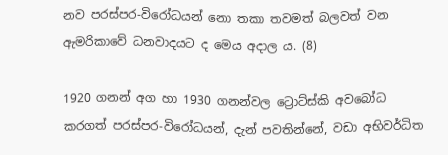නව පරස්පර-විරෝධයන් නො තකා තවමත් බලවත් වන ඇමරිකාවේ ධනවාදයට ද මෙය අදාල ය. (8)

1920 ගනන් අග හා 1930 ගනන්වල ට්‍රොට්ස්කි අවබෝධ කරගත් පරස්පර-විරෝධයන්, දැන් පවතින්නේ, වඩා අභිවර්ධිත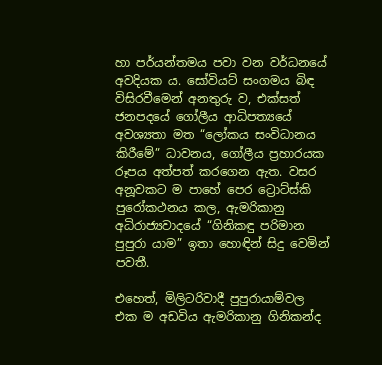හා පර්යන්තමය පවා වන වර්ධනයේ අවදියක ය. සෝවියට් සංගමය බිඳ විසිරවීමෙන් අනතුරු ව, එක්සත් ජනපදයේ ගෝලීය ආධිපත්‍යයේ අවශ්‍යතා මත “ලෝකය සංවිධානය කිරීමේ” ධාවනය, ගෝලීය ප්‍රහාරයක රූපය අත්පත් කරගෙන ඇත. වසර අනූවකට ම පාහේ පෙර ට්‍රොට්ස්කි පුරෝකථනය කල, ඇමරිකානු අධිරාජ්‍යවාදයේ “ගිනිකඳු පරිමාන පුපුරා යාම” ඉතා හොඳින් සිදු වෙමින් පවතී.

එහෙත්, මිලිටරිවාදී පුපුරායාම්වල එක ම අඩවිය ඇමරිකානු ගිනිකන්ද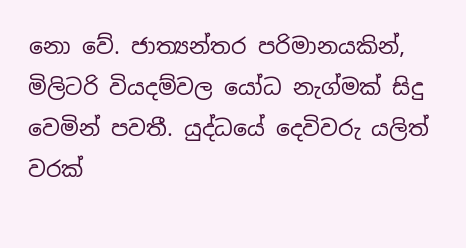නො වේ. ජාත්‍යන්තර පරිමානයකින්, මිලිටරි වියදම්වල යෝධ නැග්මක් සිදු වෙමින් පවතී. යුද්ධයේ දෙවිවරු යලිත් වරක්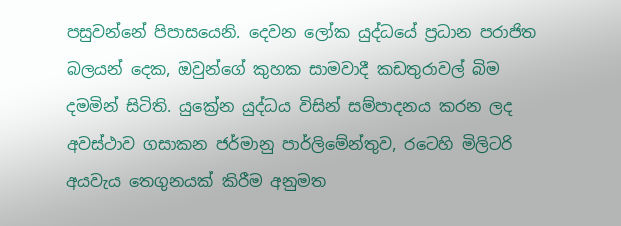පසුවන්නේ පිපාසයෙනි. දෙවන ලෝක යුද්ධයේ ප්‍රධාන පරාජිත බලයන් දෙක, ඔවුන්ගේ කුහක සාමවාදී කඩතුරාවල් බිම දමමින් සිටිති. යුක්‍රේන යුද්ධය විසින් සම්පාදනය කරන ලද අවස්ථාව ගසාකන ජර්මානු පාර්ලිමේන්තුව, රටෙහි මිලිටරි අයවැය තෙගුනයක් කිරීම අනුමත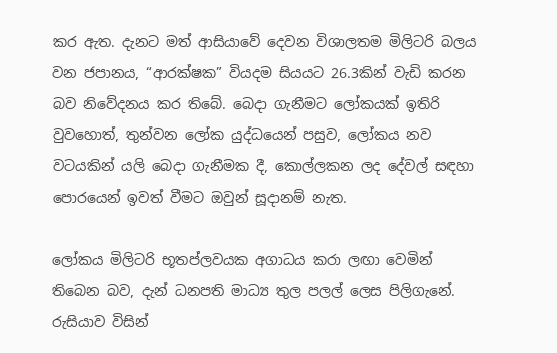කර ඇත. දැනට මත් ආසියාවේ දෙවන විශාලතම මිලිටරි බලය වන ජපානය, “ආරක්ෂක” වියදම සියයට 26.3කින් වැඩි කරන බව නිවේදනය කර තිබේ. බෙදා ගැනීමට ලෝකයක් ඉතිරි වුවහොත්, තුන්වන ලෝක යුද්ධයෙන් පසුව, ලෝකය නව වටයකින් යලි බෙදා ගැනීමක දී, කොල්ලකන ලද දේවල් සඳහා පොරයෙන් ඉවත් වීමට ඔවුන් සූදානම් නැත.

ලෝකය මිලිටරි භූතප්ලවයක අගාධය කරා ලඟා වෙමින් තිබෙන බව, දැන් ධනපති මාධ්‍ය තුල පලල් ලෙස පිලිගැනේ. රුසියාව විසින්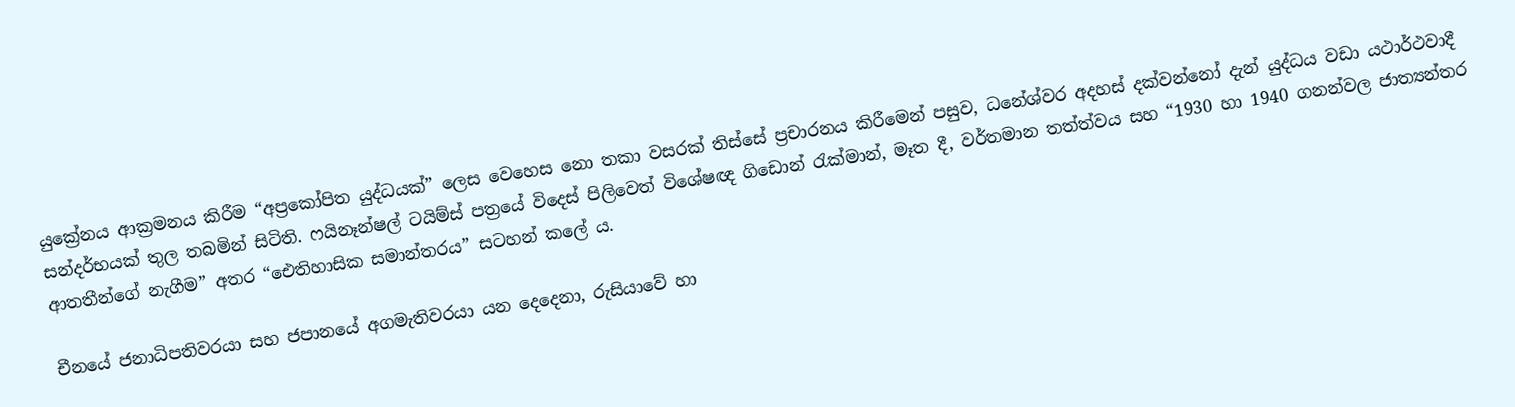යුක්‍රේනය ආක්‍රමනය කිරීම “අප්‍රකෝපිත යුද්ධයක්” ලෙස වෙහෙස නො තකා වසරක් තිස්සේ ප්‍රචාරනය කිරීමෙන් පසුව, ධනේශ්වර අදහස් දක්වන්නෝ දැන් යුද්ධය වඩා යථාර්ථවාදී සන්දර්භයක් තුල තබමින් සිටිති. ෆයිනෑන්ෂල් ටයිම්ස් පත්‍රයේ විදෙස් පිලිවෙත් විශේෂඥ ගිඩොන් රැක්මාන්, මෑත දී, වර්තමාන තත්ත්වය සහ “1930 හා 1940 ගනන්වල ජාත්‍යන්තර ආතතීන්ගේ නැගීම” අතර “ඓතිහාසික සමාන්තරය” සටහන් කලේ ය.

චීනයේ ජනාධිපතිවරයා සහ ජපානයේ අගමැතිවරයා යන දෙදෙනා, රුසියාවේ හා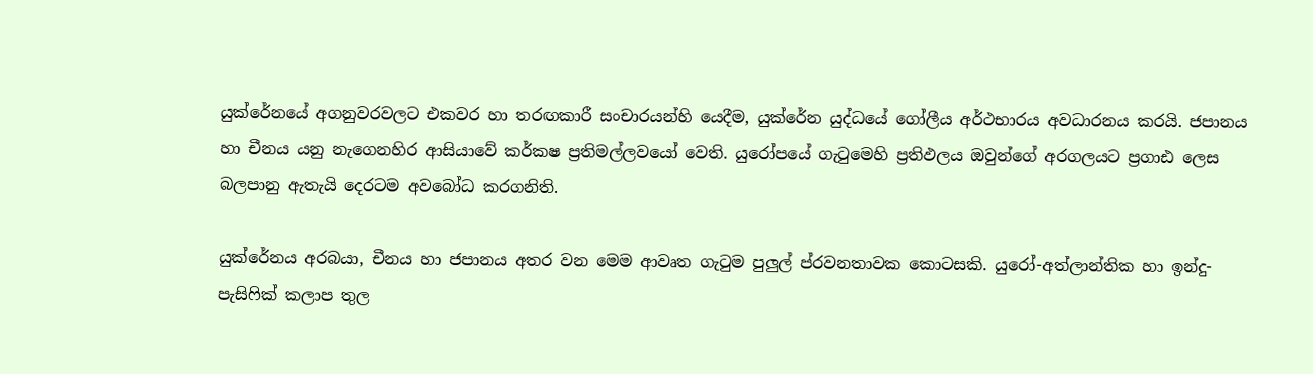යුක්රේනයේ අගනුවරවලට එකවර හා තරඟකාරී සංචාරයන්හි යෙදීම, යුක්රේන යුද්ධයේ ගෝලීය අර්ථභාරය අවධාරනය කරයි. ජපානය හා චීනය යනු නැගෙනහිර ආසියාවේ කර්කෂ ප්‍රතිමල්ලවයෝ වෙති. යුරෝපයේ ගැටුමෙහි ප්‍රතිඵලය ඔවුන්ගේ අරගලයට ප්‍රගාඪ ලෙස බලපානු ඇතැයි දෙරටම අවබෝධ කරගනිති.

යුක්රේනය අරබයා, චීනය හා ජපානය අතර වන මෙම ආවෘත ගැටුම පුලුල් ප්රවනතාවක කොටසකි. යුරෝ-අත්ලාන්තික හා ඉන්දු-පැසිෆික් කලාප තුල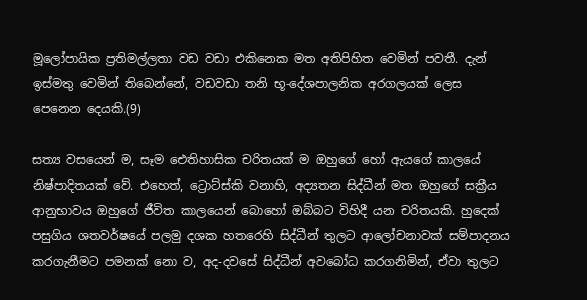මූලෝපායික ප්‍රතිමල්ලතා වඩ වඩා එකිනෙක මත අතිපිහිත වෙමින් පවතී. දැන් ඉස්මතු වෙමින් තිබෙන්නේ, වඩවඩා තනි භූ-දේශපාලනික අරගලයක් ලෙස පෙනෙන දෙයකි.(9)

සත්‍ය වසයෙන් ම, සෑම ඓතිහාසික චරිතයක් ම ඔහුගේ හෝ ඇයගේ කාලයේ නිෂ්පාදිතයක් වේ. එහෙත්, ට්‍රොට්ස්කි වනාහි, අද්‍යතන සිද්ධීන් මත ඔහුගේ සක්‍රීය ආනුභාවය ඔහුගේ ජීවිත කාලයෙන් බොහෝ ඔබ්බට විහිදී යන චරිතයකි. හුදෙක් පසුගිය ශතවර්ෂයේ පලමු දශක හතරෙහි සිද්ධීන් තුලට ආලෝචනාවක් සම්පාදනය කරගැනීමට පමනක් නො ව, අද-දවසේ සිද්ධීන් අවබෝධ කරගනිමින්, ඒවා තුලට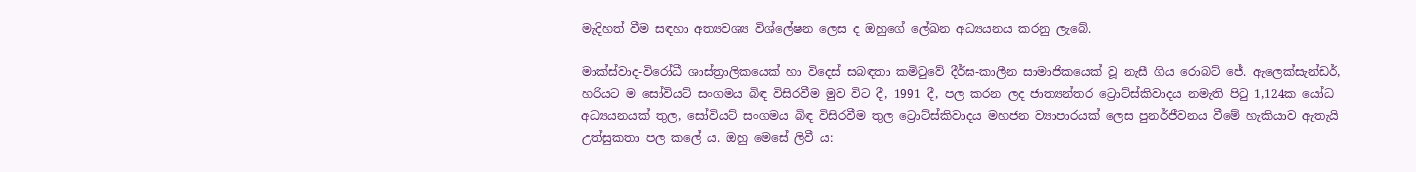මැදිහත් වීම සඳහා අත්‍යවශ්‍ය විශ්ලේෂන ලෙස ද ඔහුගේ ලේඛන අධ්‍යයනය කරනු ලැබේ.

මාක්ස්වාද-විරෝධී ශාස්ත්‍රාලිකයෙක් හා විදෙස් සබඳතා කමිටුවේ දීර්ඝ-කාලීන සාමාජිකයෙක් වූ නැසී ගිය රොබට් ජේ. ඇලෙක්සැන්ඩර්, හරියට ම සෝවියට් සංගමය බිඳ විසිරවීම මුව විට දී, 1991 දී, පල කරන ලද ජාත්‍යන්තර ට්‍රොට්ස්කිවාදය නමැති පිටු 1,124ක යෝධ අධ්‍යයනයක් තුල, සෝවියට් සංගමය බිඳ විසිරවීම තුල ට්‍රොට්ස්කිවාදය මහජන ව්‍යාපාරයක් ලෙස පුනර්ජීවනය වීමේ හැකියාව ඇතැයි උත්සුකතා පල කලේ ය. ඔහු මෙසේ ලිවී ය: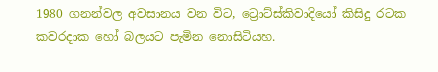1980 ගනන්වල අවසානය වන විට, ට්‍රොට්ස්කිවාදියෝ කිසිදු රටක කවරදාක හෝ බලයට පැමින නොසිටියහ.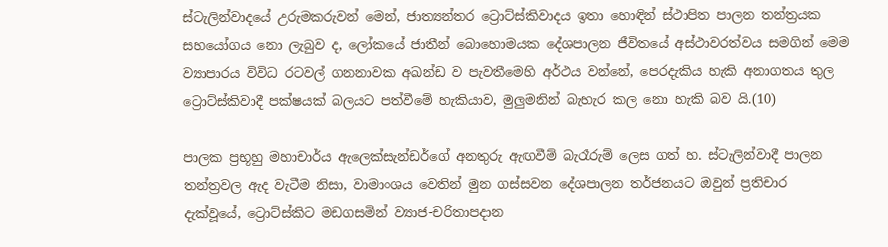ස්ටැලින්වාදයේ උරුමකරුවන් මෙන්, ජාත්‍යන්තර ට්‍රොට්ස්කිවාදය ඉතා හොඳින් ස්ථාපිත පාලන තන්ත්‍රයක සහයෝගය නො ලැබුව ද, ලෝකයේ ජාතීන් බොහොමයක දේශපාලන ජීවිතයේ අස්ථාවරත්වය සමගින් මෙම ව්‍යාපාරය විවිධ රටවල් ගනනාවක අඛන්ඩ ව පැවතීමෙහි අර්ථය වන්නේ, පෙරදැකිය හැකි අනාගතය තුල ට්‍රොට්ස්කිවාදී පක්ෂයක් බලයට පත්වීමේ හැකියාව, මුලුමනින් බැහැර කල නො හැකි බව යි.(10)

පාලක ප්‍රභූහු මහාචාර්ය ඇලෙක්සැන්ඩර්ගේ අනතුරු ඇඟවීම් බැරෑරුම් ලෙස ගත් හ. ස්ටැලින්වාදී පාලන තන්ත්‍රවල ඇද වැටීම නිසා, වාමාංශය වෙතින් මුන ගස්සවන දේශපාලන තර්ජනයට ඔවුන් ප්‍රතිචාර දැක්වූයේ, ට්‍රොට්ස්කිට මඩගසමින් ව්‍යාජ-චරිතාපදාන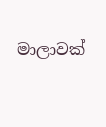මාලාවක්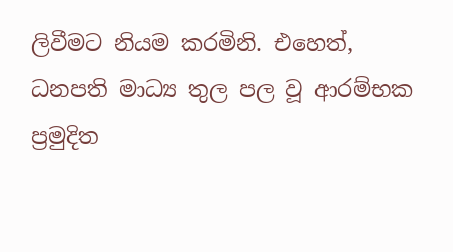ලිවීමට නියම කරමිනි. එහෙත්, ධනපති මාධ්‍ය තුල පල වූ ආරම්භක ප්‍රමුදිත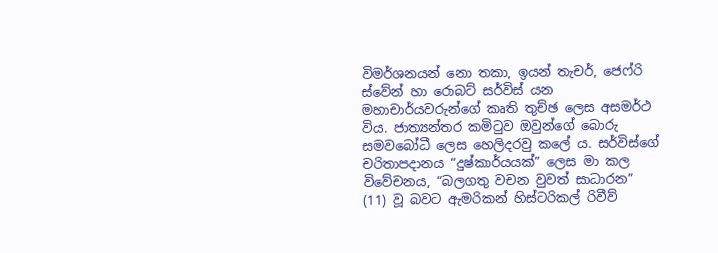විමර්ශනයන් නො තකා, ඉයන් තැචර්, ජෙෆ්රි ස්වේන් හා රොබට් සර්විස් යන මහාචාර්යවරුන්ගේ කෘති තුච්ඡ ලෙස අසමර්ථ විය. ජාත්‍යන්තර කමිටුව ඔවුන්ගේ බොරු සමවබෝධී ලෙස හෙලිදරවු කලේ ය. සර්විස්ගේ චරිතාපදානය “දුෂ්කාර්යයක්” ලෙස මා කල විවේචනය, “බලගතු වචන වුවත් සාධාරන” (11) වූ බවට ඇමරිකන් හිස්ටරිකල් රිවීව්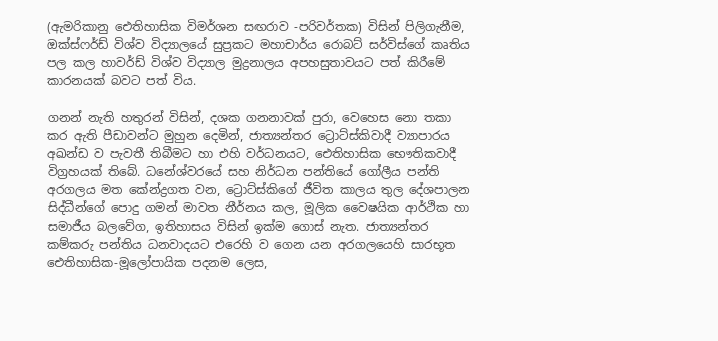(ඇමරිකානු ඓතිහාසික විමර්ශන සඟරාව -පරිවර්තක) විසින් පිලිගැනීම, ඔක්ස්ෆර්ඩ් විශ්ව විද්‍යාලයේ සුප්‍රකට මහාචාර්ය රොබට් සර්විස්ගේ කෘතිය පල කල හාවර්ඩ් විශ්ව විද්‍යාල මුද්‍රනාලය අපහසුතාවයට පත් කිරීමේ කාරනයක් බවට පත් විය.

ගනන් නැති හතුරන් විසින්, දශක ගනනාවක් පුරා, වෙහෙස නො තකා කර ඇති පීඩාවන්ට මුහුන දෙමින්, ජාත්‍යන්තර ට්‍රොට්ස්කිවාදී ව්‍යාපාරය අඛන්ඩ ව පැවතී තිබීමට හා එහි වර්ධනයට, ඓතිහාසික භෞතිකවාදී විග්‍රහයක් තිබේ. ධනේශ්වරයේ සහ නිර්ධන පන්තියේ ගෝලීය පන්ති අරගලය මත කේන්ද්‍රගත වන, ට්‍රොට්ස්කිගේ ජීවිත කාලය තුල දේශපාලන සිද්ධීන්ගේ පොදු ගමන් මාවත නීර්නය කල, මූලික වෛෂයික ආර්ථික හා සමාජීය බලවේග, ඉතිහාසය විසින් ඉක්ම ගොස් නැත. ජාත්‍යන්තර කම්කරු පන්තිය ධනවාදයට එරෙහි ව ගෙන යන අරගලයෙහි සාරභූත ඓතිහාසික-මූලෝපායික පදනම ලෙස,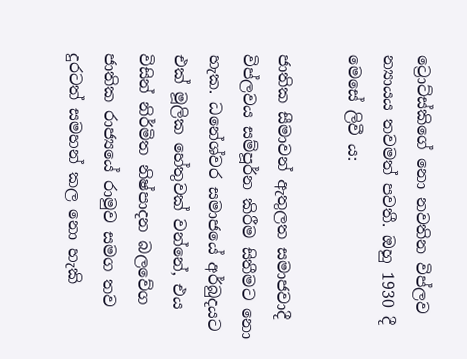ට්‍රොට්ස්කිගේ නො නවතින විප්ලව න්‍යායය තවමත් පවතී. ඔහු 1930 දී මෙසේ ලිවී ය:

ජාතික සීමාවන් ඇතුලත සමාජවාදී විප්ලවය සම්පූර්න කිරීම සිතීමට නො හැක. ධනේශ්වර සමාජයේ අර්බුදයට එක් මූලික හේතුවක් වන්නේ, එය විසින් නිර්මිත නිෂ්පාදන බලවේග ජාතික රාජ්‍යයේ රාමුව සමග තව දුරටත් සමහන් කල නො හැකි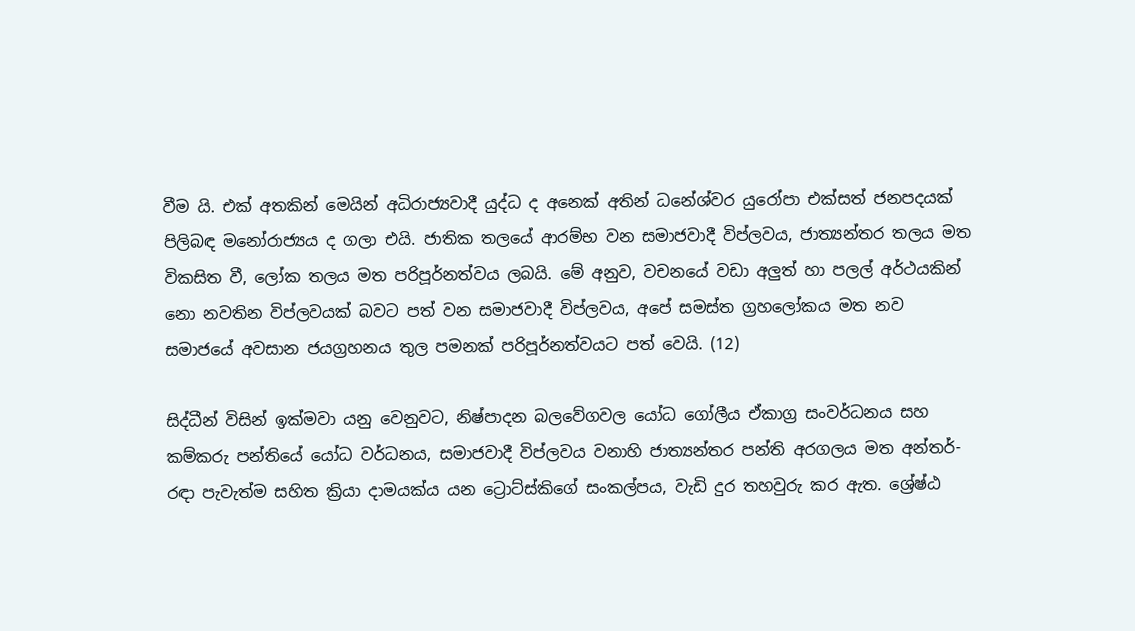වීම යි. එක් අතකින් මෙයින් අධිරාජ්‍යවාදී යුද්ධ ද අනෙක් අතින් ධනේශ්වර යුරෝපා එක්සත් ජනපදයක් පිලිබඳ මනෝරාජ්‍යය ද ගලා එයි. ජාතික තලයේ ආරම්භ වන සමාජවාදී විප්ලවය, ජාත්‍යන්තර තලය මත විකසිත වී, ලෝක තලය මත පරිපූර්නත්වය ලබයි. මේ අනුව, වචනයේ වඩා අලුත් හා පලල් අර්ථයකින් නො නවතින විප්ලවයක් බවට පත් වන සමාජවාදී විප්ලවය, අපේ සමස්ත ග්‍රහලෝකය මත නව සමාජයේ අවසාන ජයග්‍රහනය තුල පමනක් පරිපූර්නත්වයට පත් වෙයි. (12)

සිද්ධීන් විසින් ඉක්මවා යනු වෙනුවට, නිෂ්පාදන බලවේගවල යෝධ ගෝලීය ඒකාග්‍ර සංවර්ධනය සහ කම්කරු පන්තියේ යෝධ වර්ධනය, සමාජවාදී විප්ලවය වනාහි ජාත්‍යන්තර පන්ති අරගලය මත අන්තර්-රඳා පැවැත්ම සහිත ක්‍රියා දාමයක්ය යන ට්‍රොට්ස්කිගේ සංකල්පය, වැඩි දුර තහවුරු කර ඇත. ශ්‍රේෂ්ඨ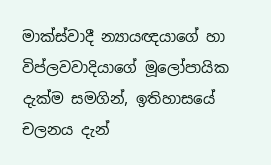මාක්ස්වාදී න්‍යායඥයාගේ හා විප්ලවවාදියාගේ මූලෝපායික දැක්ම සමගින්, ඉතිහාසයේ චලනය දැන්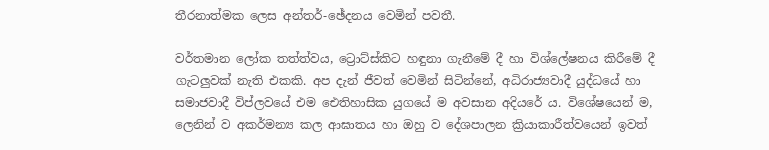තීරනාත්මක ලෙස අන්තර්-ඡේදනය වෙමින් පවතී.

වර්තමාන ලෝක තත්ත්වය, ට්‍රොට්ස්කිට හඳුනා ගැනීමේ දී හා විශ්ලේෂනය කිරීමේ දී ගැටලුවක් නැති එකකි. අප දැන් ජීවත් වෙමින් සිටින්නේ, අධිරාජ්‍යවාදී යුද්ධයේ හා සමාජවාදී විප්ලවයේ එම ඓතිහාසික යුගයේ ම අවසාන අදියරේ ය. විශේෂයෙන් ම, ලෙනින් ව අකර්මන්‍ය කල ආඝාතය හා ඔහු ව දේශපාලන ක්‍රියාකාරීත්වයෙන් ඉවත්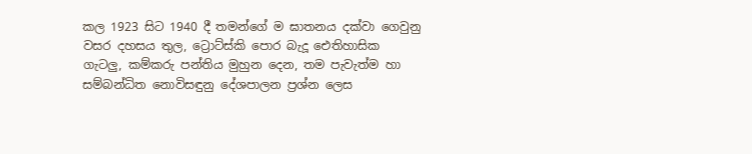කල 1923 සිට 1940 දී තමන්ගේ ම ඝාතනය දක්වා ගෙවුනු වසර දහසය තුල, ට්‍රොට්ස්කි පොර බැදූ ඓතිහාසික ගැටලු, කම්කරු පන්තිය මුහුන දෙන, තම පැවැත්ම හා සම්බන්ධිත නොවිසඳුනු දේශපාලන ප්‍රශ්න ලෙස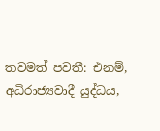තවමත් පවතී: එනම්, අධිරාජ්‍යවාදී යුද්ධය,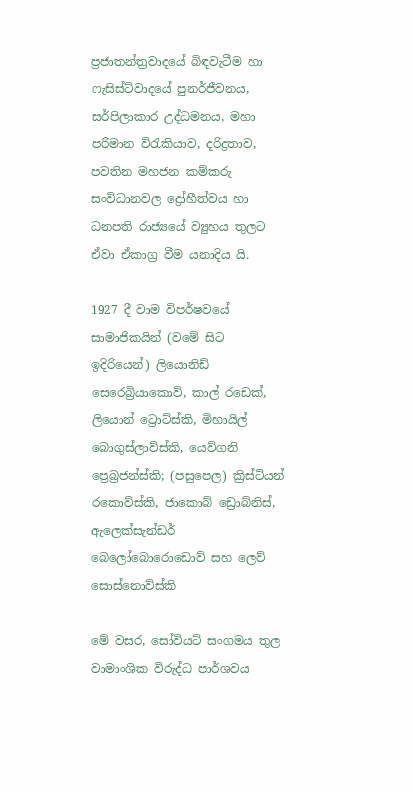ප්‍රජාතන්ත්‍රවාදයේ බිඳවැටීම හා ෆැසිස්ට්වාදයේ පුනර්ජීවනය, සර්පිලාකාර උද්ධමනය, මහා පරිමාන විරැකියාව, දරිද්‍රතාව, පවතින මහජන කම්කරු සංවිධානවල ද්‍රෝහීත්වය හා ධනපති රාජ්‍යයේ ව්‍යුහය තුලට ඒවා ඒකාග්‍ර වීම යනාදිය යි.

1927 දී වාම විපර්ෂවයේ සාමාජිකයින් (වමේ සිට ඉදිරියෙන්) ලියොනිඩ් සෙරෙබ්‍රියාකොව්, කාල් රඩෙක්, ලියොන් ට්‍රොට්ස්කි, මිහායිල් බොගුස්ලාව්ස්කි, යෙව්ගනි ප්‍රෙබ්‍රජන්ස්කි; (පසුපෙල) ක්‍රිස්ටියන් රකොව්ස්කි, ජාකොබ් ඩ්‍රොබ්නිස්, ඇලෙක්සැන්ඩර් බෙලෝබොරොඩොව් සහ ලෙව් සොස්නොව්ස්කි

මේ වසර, සෝවියට් සංගමය තුල වාමාංශික විරුද්ධ පාර්ශවය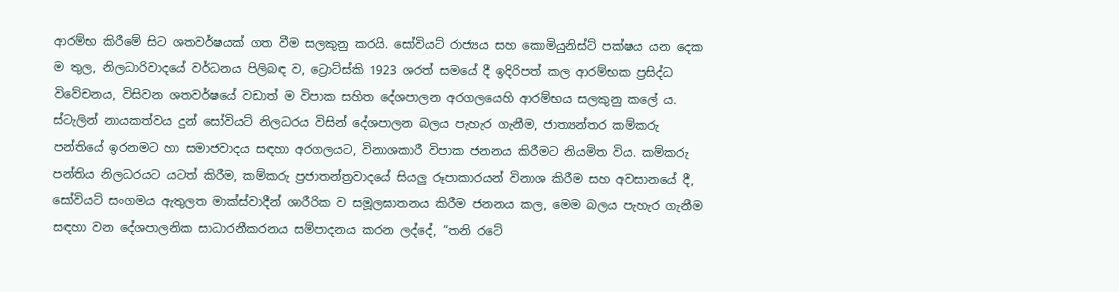ආරම්භ කිරීමේ සිට ශතවර්ෂයක් ගත වීම සලකුනු කරයි. සෝවියට් රාජ්‍යය සහ කොමියුනිස්ට් පක්ෂය යන දෙක ම තුල, නිලධාරිවාදයේ වර්ධනය පිලිබඳ ව, ට්‍රොට්ස්කි 1923 ශරත් සමයේ දී ඉදිරිපත් කල ආරම්භක ප්‍රසිද්ධ විවේචනය, විසිවන ශතවර්ෂයේ වඩාත් ම විපාක සහිත දේශපාලන අරගලයෙහි ආරම්භය සලකුනු කලේ ය. ස්ටැලින් නායකත්වය දුන් සෝවියට් නිලධරය විසින් දේශපාලන බලය පැහැර ගැනීම, ජාත්‍යන්තර කම්කරු පන්තියේ ඉරනමට හා සමාජවාදය සඳහා අරගලයට, විනාශකාරී විපාක ජනනය කිරීමට නියමිත විය. කම්කරු පන්තිය නිලධරයට යටත් කිරීම, කම්කරු ප්‍රජාතන්ත්‍රවාදයේ සියලු රූපාකාරයන් විනාශ කිරීම සහ අවසානයේ දී, සෝවියට් සංගමය ඇතුලත මාක්ස්වාදීන් ශාරීරික ව සමූලඝාතනය කිරීම ජනනය කල, මෙම බලය පැහැර ගැනීම සඳහා වන දේශපාලනික සාධාරනීකරනය සම්පාදනය කරන ලද්දේ, “තනි රටේ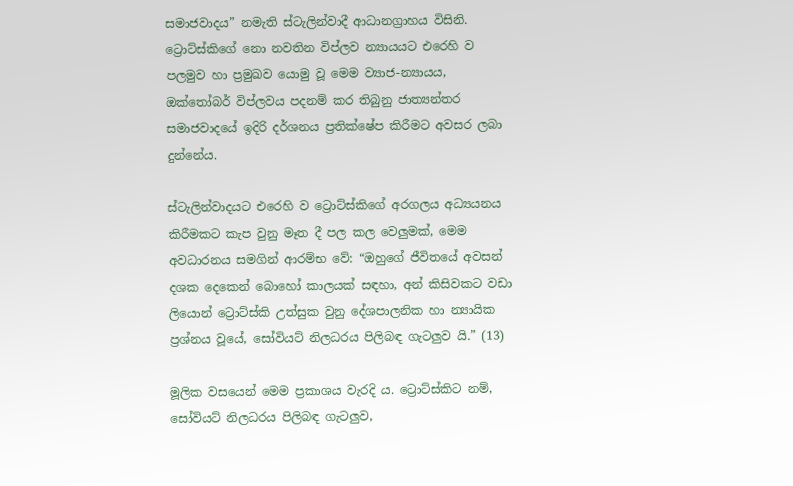සමාජවාදය” නමැති ස්ටැලින්වාදී ආධානග්‍රාහය විසිනි. ට්‍රොට්ස්කිගේ නො නවතින විප්ලව න්‍යායයට එරෙහි ව පලමුව හා ප්‍රමුඛව යොමු වූ මෙම ව්‍යාජ-න්‍යායය, ඔක්තෝබර් විප්ලවය පදනම් කර තිබුනු ජාත්‍යන්තර සමාජවාදයේ ඉදිරි දර්ශනය ප්‍රතික්ෂේප කිරීමට අවසර ලබා දුන්නේය.

ස්ටැලින්වාදයට එරෙහි ව ට්‍රොට්ස්කිගේ අරගලය අධ්‍යයනය කිරීමකට කැප වුනු මෑත දී පල කල වෙලුමක්, මෙම අවධාරනය සමගින් ආරම්භ වේ: “ඔහුගේ ජීවිතයේ අවසන් දශක දෙකෙන් බොහෝ කාලයක් සඳහා, අන් කිසිවකට වඩා ලියොන් ට්‍රොට්ස්කි උත්සුක වුනු දේශපාලනික හා න්‍යායික ප්‍රශ්නය වූයේ, සෝවියට් නිලධරය පිලිබඳ ගැටලුව යි.” (13)

මූලික වසයෙන් මෙම ප්‍රකාශය වැරදි ය. ට්‍රොට්ස්කිට නම්, සෝවියට් නිලධරය පිලිබඳ ගැටලුව,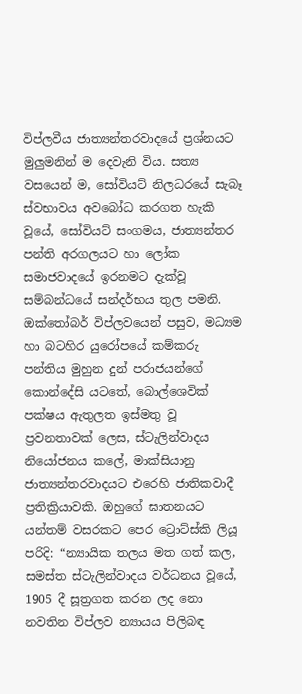විප්ලවීය ජාත්‍යන්තරවාදයේ ප්‍රශ්නයට මුලුමනින් ම දෙවැනි විය. සත්‍ය වසයෙන් ම, සෝවියට් නිලධරයේ සැබෑ ස්වභාවය අවබෝධ කරගත හැකි වූයේ, සෝවියට් සංගමය, ජාත්‍යන්තර පන්ති අරගලයට හා ලෝක සමාජවාදයේ ඉරනමට දැක්වූ සම්බන්ධයේ සන්දර්භය තුල පමනි. ඔක්තෝබර් විප්ලවයෙන් පසුව, මධ්‍යම හා බටහිර යුරෝපයේ කම්කරු පන්තිය මුහුන දුන් පරාජයන්ගේ කොන්දේසි යටතේ, බොල්ශෙවික් පක්ෂය ඇතුලත ඉස්මතු වූ ප්‍රවනතාවක් ලෙස, ස්ටැලින්වාදය නියෝජනය කලේ, මාක්සියානු ජාත්‍යන්තරවාදයට එරෙහි ජාතිකවාදී ප්‍රතික්‍රියාවකි. ඔහුගේ ඝාතනයට යන්තම් වසරකට පෙර ට්‍රොට්ස්කි ලියූ පරිදි: “න්‍යායික තලය මත ගත් කල, සමස්ත ස්ටැලින්වාදය වර්ධනය වූයේ, 1905 දී සූත්‍රගත කරන ලද නො නවතින විප්ලව න්‍යායය පිලිබඳ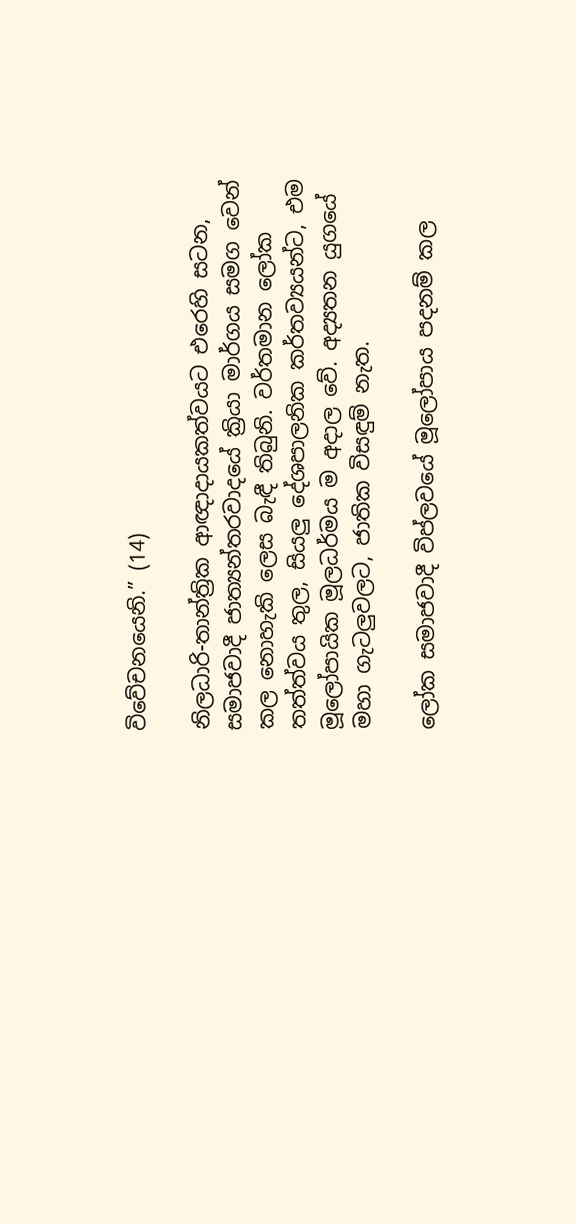විවේචනයෙනි.” (14)

නිලධාරි-තාන්ත්‍රික ආඥාදායකත්වයට එරෙහි සටන, සමාජවාදී ජාත්‍යන්තරවාදයේ ක්‍රියා මාර්ගය සමග වෙන් කල නොහැකි ලෙස බැඳී තිබුනි. වර්තමාන ලෝක තත්ත්වය තුල, සියලු දේශපාලනික කර්තව්‍යයන්ට, එම මූලෝපායික මූලධර්මය ම අදාල වේ. අද්‍යතන යුගයේ මහා ගැටලුවලට, ජාතික විසඳුම් නැත.

ලෝක සමාජවාදී විප්ලවයේ මූලෝපාය පදනම් කල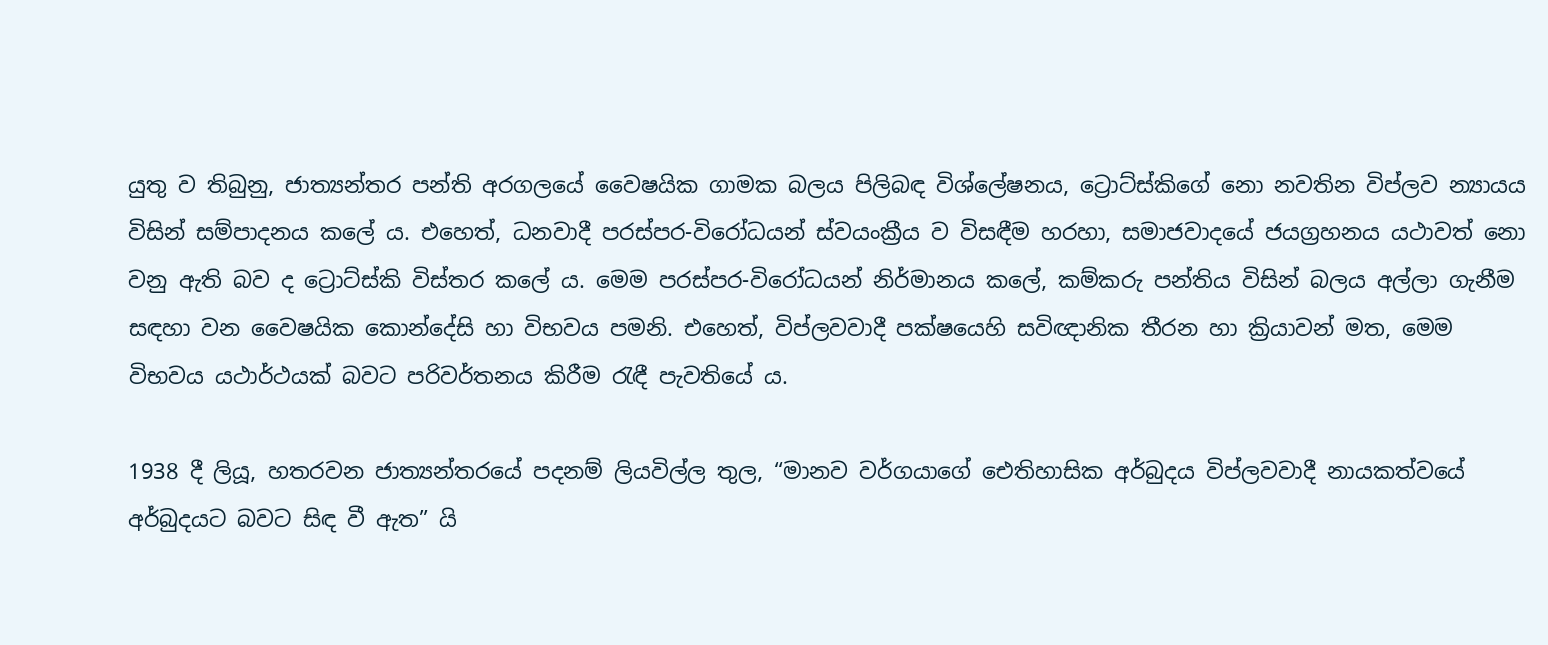යුතු ව තිබුනු, ජාත්‍යන්තර පන්ති අරගලයේ වෛෂයික ගාමක බලය පිලිබඳ විශ්ලේෂනය, ට්‍රොට්ස්කිගේ නො නවතින විප්ලව න්‍යායය විසින් සම්පාදනය කලේ ය. එහෙත්, ධනවාදී පරස්පර-විරෝධයන් ස්වයංක්‍රීය ව විසඳීම හරහා, සමාජවාදයේ ජයග්‍රහනය යථාවත් නො වනු ඇති බව ද ට්‍රොට්ස්කි විස්තර කලේ ය. මෙම පරස්පර-විරෝධයන් නිර්මානය කලේ, කම්කරු පන්තිය විසින් බලය අල්ලා ගැනීම සඳහා වන වෛෂයික කොන්දේසි හා විභවය පමනි. එහෙත්, විප්ලවවාදී පක්ෂයෙහි සවිඥානික තීරන හා ක්‍රියාවන් මත, මෙම විභවය යථාර්ථයක් බවට පරිවර්තනය කිරීම රැඳී පැවතියේ ය.

1938 දී ලියූ, හතරවන ජාත්‍යන්තරයේ පදනම් ලියවිල්ල තුල, “මානව වර්ගයාගේ ඓතිහාසික අර්බුදය විප්ලවවාදී නායකත්වයේ අර්බුදයට බවට සිඳ වී ඇත” යි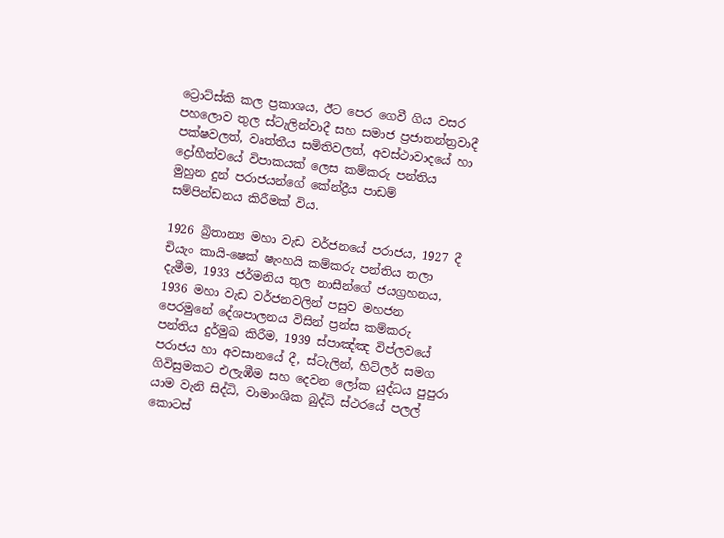ට්‍රොට්ස්කි කල ප්‍රකාශය, ඊට පෙර ගෙවී ගිය වසර පහලොව තුල ස්ටැලින්වාදී සහ සමාජ ප්‍රජාතන්ත්‍රවාදී පක්ෂවලත්, වෘත්තීය සමිතිවලත්, අවස්ථාවාදයේ හා ද්‍රෝහීත්වයේ විපාකයක් ලෙස කම්කරු පන්තිය මුහුන දුන් පරාජයන්ගේ කේන්ද්‍රීය පාඩම් සම්පින්ඩනය කිරීමක් විය.

1926 බ්‍රිතාන්‍ය මහා වැඩ වර්ජනයේ පරාජය, 1927 දී චියැං කායි-ෂෙක් ෂැංහයි කම්කරු පන්තිය තලා දැමීම, 1933 ජර්මනිය තුල නාසීන්ගේ ජයග්‍රහනය, 1936 මහා වැඩ වර්ජනවලින් පසුව මහජන පෙරමුනේ දේශපාලනය විසින් ප්‍රන්ස කම්කරු පන්තිය දුර්මුඛ කිරීම, 1939 ස්පාඤ්ඤ විප්ලවයේ පරාජය හා අවසානයේ දී, ස්ටැලින්, හිට්ලර් සමග ගිවිසුමකට එලැඹීම සහ දෙවන ලෝක යුද්ධය පුපුරා යාම වැනි සිද්ධි, වාමාංශික බුද්ධි ස්ථරයේ පලල් කොටස්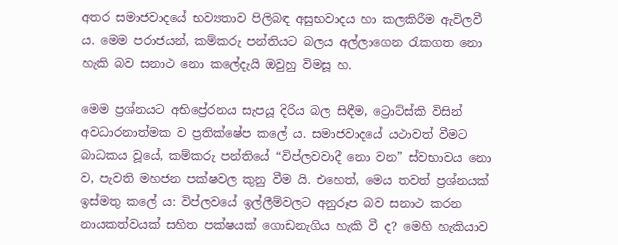අතර සමාජවාදයේ භව්‍යතාව පිලිබඳ අසුභවාදය හා කලකිරීම ඇවිලවී ය. මෙම පරාජයන්, කම්කරු පන්තියට බලය අල්ලාගෙන රැකගත නො හැකි බව සනාථ නො කලේදැයි ඔවුහු විමසූ හ.

මෙම ප්‍රශ්නයට අභිප්‍රේරනය සැපයූ දිරිය බල සිඳීම, ට්‍රොට්ස්කි විසින් අවධාරනාත්මක ව ප්‍රතික්ෂේප කලේ ය. සමාජවාදයේ යථාවත් වීමට බාධකය වූයේ, කම්කරු පන්තියේ “විප්ලවවාදී නො වන” ස්වභාවය නො ව, පැවති මහජන පක්ෂවල කුනු වීම යි. එහෙත්, මෙය තවත් ප්‍රශ්නයක් ඉස්මතු කලේ ය: විප්ලවයේ ඉල්ලීම්වලට අනුරූප බව සනාථ කරන නායකත්වයක් සහිත පක්ෂයක් ගොඩනැගිය හැකි වී ද? මෙහි හැකියාව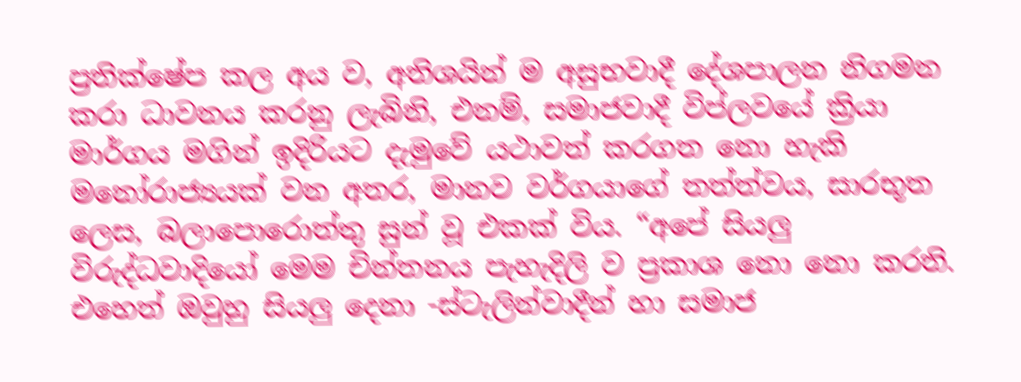ප්‍රතික්ෂේප කල අය ව, අතිශයින් ම අසුභවාදී දේශපාලන නිගමන කරා ධාවනය කරනු ලැබිනි, එනම්, සමාජවාදී විප්ලවයේ ක්‍රියා මාර්ගය මගින් ඉදිරියට දැමුවේ යථාවත් කරගත නො හැකි මනෝරාජ්‍යයක් වන අතර, මානව වර්ගයාගේ තත්ත්වය, සාරභූත ලෙස, බලාපොරොත්තු සුන් වූ එකක් විය. “අපේ සියලු විරුද්ධවාදියෝ මෙම චින්තනය පැහැදිලි ව ප්‍රකාශ නො නො කරති. එහෙත් ඔවුහු සියලු දෙනා -ස්ටැලින්වාදීන් හා සමාජ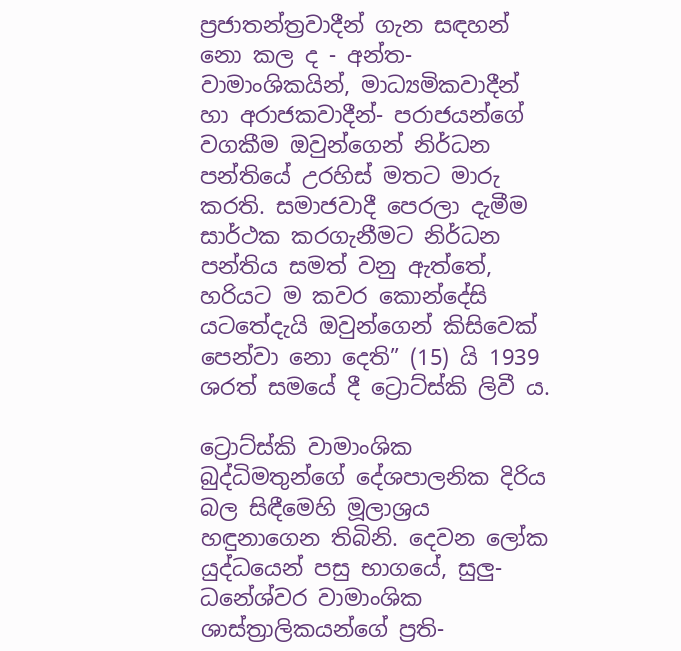ප්‍රජාතන්ත්‍රවාදීන් ගැන සඳහන් නො කල ද - අන්ත-වාමාංශිකයින්, මාධ්‍යමිකවාදීන් හා අරාජකවාදීන්- පරාජයන්ගේ වගකීම ඔවුන්ගෙන් නිර්ධන පන්තියේ උරහිස් මතට මාරු කරති. සමාජවාදී පෙරලා දැමීම සාර්ථක කරගැනීමට නිර්ධන පන්තිය සමත් වනු ඇත්තේ, හරියට ම කවර කොන්දේසි යටතේදැයි ඔවුන්ගෙන් කිසිවෙක් පෙන්වා නො දෙති” (15) යි 1939 ශරත් සමයේ දී ට්‍රොට්ස්කි ලිවී ය.

ට්‍රොට්ස්කි වාමාංශික බුද්ධිමතුන්ගේ දේශපාලනික දිරිය බල සිඳීමෙහි මූලාශ්‍රය හඳුනාගෙන තිබිනි. දෙවන ලෝක යුද්ධයෙන් පසු භාගයේ, සුලු-ධනේශ්වර වාමාංශික ශාස්ත්‍රාලිකයන්ගේ ප්‍රති-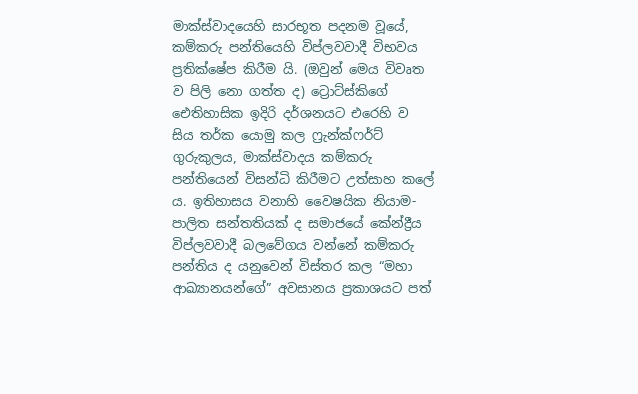මාක්ස්වාදයෙහි සාරභූත පදනම වූයේ, කම්කරු පන්තියෙහි විප්ලවවාදී විභවය ප්‍රතික්ෂේප කිරීම යි. (ඔවුන් මෙය විවෘත ව පිලි නො ගත්ත ද) ට්‍රොට්ස්කිගේ ඓතිහාසික ඉදිරි දර්ශනයට එරෙහි ව සිය තර්ක යොමු කල ෆ්‍රැන්ක්ෆර්ට් ගුරුකුලය, මාක්ස්වාදය කම්කරු පන්තියෙන් විසන්ධි කිරීමට උත්සාහ කලේ ය. ඉතිහාසය වනාහි වෛෂයික නියාම-පාලිත සන්තතියක් ද සමාජයේ කේන්ද්‍රීය විප්ලවවාදී බලවේගය වන්නේ කම්කරු පන්තිය ද යනුවෙන් විස්තර කල “මහා ආඛ්‍යානයන්ගේ” අවසානය ප්‍රකාශයට පත්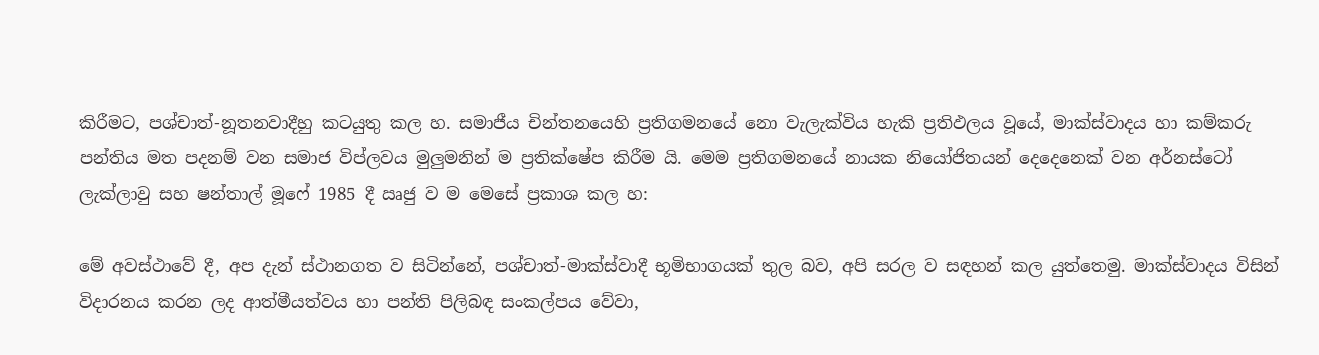කිරීමට, පශ්චාත්-නූතනවාදීහු කටයුතු කල හ. සමාජීය චින්තනයෙහි ප්‍රතිගමනයේ නො වැලැක්විය හැකි ප්‍රතිඵලය වූයේ, මාක්ස්වාදය හා කම්කරු පන්තිය මත පදනම් වන සමාජ විප්ලවය මුලුමනින් ම ප්‍රතික්ෂේප කිරීම යි. මෙම ප්‍රතිගමනයේ නායක නියෝජිතයන් දෙදෙනෙක් වන අර්නස්ටෝ ලැක්ලාවු සහ ෂන්තාල් මූෆේ 1985 දී ඍජු ව ම මෙසේ ප්‍රකාශ කල හ:

මේ අවස්ථාවේ දී, අප දැන් ස්ථානගත ව සිටින්නේ, පශ්චාත්-මාක්ස්වාදී භූමිභාගයක් තුල බව, අපි සරල ව සඳහන් කල යුත්තෙමු. මාක්ස්වාදය විසින් විදාරනය කරන ලද ආත්මීයත්වය හා පන්ති පිලිබඳ සංකල්පය වේවා,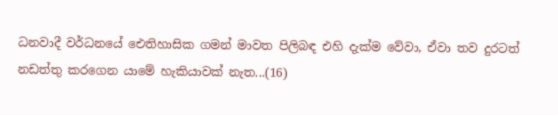ධනවාදී වර්ධනයේ ඓතිහාසික ගමන් මාවත පිලිබඳ එහි දැක්ම වේවා, ඒවා තව දුරටත් නඩත්තු කරගෙන යාමේ හැකියාවක් නැත...(16)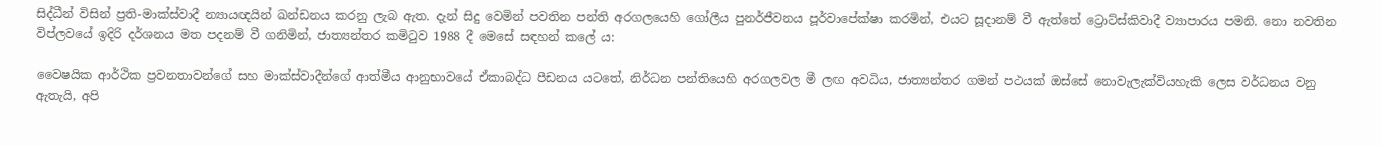සිද්ධීන් විසින් ප්‍රති-මාක්ස්වාදී න්‍යායඥයින් ඛන්ඩනය කරනු ලැබ ඇත. දැන් සිදු වෙමින් පවතින පන්ති අරගලයෙහි ගෝලීය පුනර්ජීවනය පූර්වාපේක්ෂා කරමින්, එයට සූදානම් වී ඇත්තේ ට්‍රොට්ස්කිවාදී ව්‍යාපාරය පමනි. නො නවතින විප්ලවයේ ඉදිරි දර්ශනය මත පදනම් වී ගනිමින්, ජාත්‍යන්තර කමිටුව 1988 දී මෙසේ සඳහන් කලේ ය:

වෛෂයික ආර්ථික ප්‍රවනතාවන්ගේ සහ මාක්ස්වාදීන්ගේ ආත්මීය ආනුභාවයේ ඒකාබද්ධ පීඩනය යටතේ, නිර්ධන පන්තියෙහි අරගලවල මී ලඟ අවධිය, ජාත්‍යන්තර ගමන් පථයක් ඔස්සේ නොවැලැක්වියහැකි ලෙස වර්ධනය වනු ඇතැයි, අපි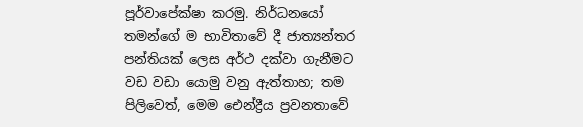පූර්වාපේක්ෂා කරමු. නිර්ධනයෝ තමන්ගේ ම භාවිතාවේ දී ජාත්‍යන්තර පන්තියක් ලෙස අර්ථ දක්වා ගැනීමට වඩ වඩා යොමු වනු ඇත්තාහ; තම පිලිවෙත්, මෙම ඓන්ද්‍රීය ප්‍රවනතාවේ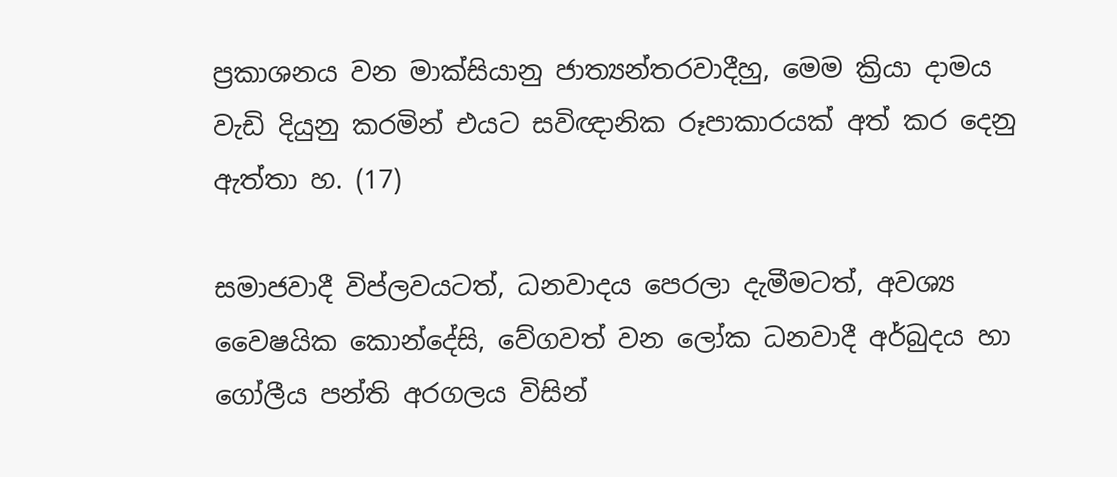ප්‍රකාශනය වන මාක්සියානු ජාත්‍යන්තරවාදීහු, මෙම ක්‍රියා දාමය වැඩි දියුනු කරමින් එයට සවිඥානික රූපාකාරයක් අත් කර දෙනු ඇත්තා හ. (17)

සමාජවාදී විප්ලවයටත්, ධනවාදය පෙරලා දැමීමටත්, අවශ්‍ය වෛෂයික කොන්දේසි, වේගවත් වන ලෝක ධනවාදී අර්බුදය හා ගෝලීය පන්ති අරගලය විසින්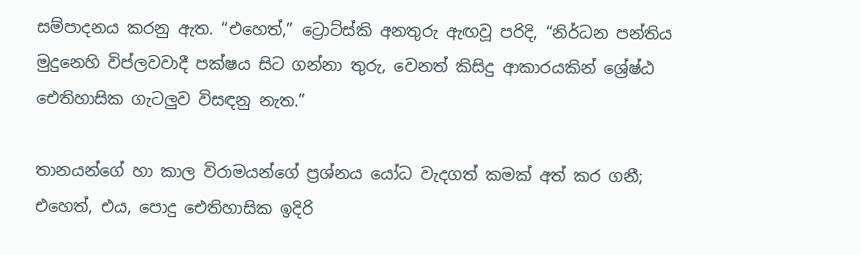සම්පාදනය කරනු ඇත. “එහෙත්,” ට්‍රොට්ස්කි අනතුරු ඇඟවූ පරිදි, “නිර්ධන පන්තිය මුදුනෙහි විප්ලවවාදී පක්ෂය සිට ගන්නා තුරු, වෙනත් කිසිදු ආකාරයකින් ශ්‍රේෂ්ඨ ඓතිහාසික ගැටලුව විසඳනු නැත.”

තානයන්ගේ හා කාල විරාමයන්ගේ ප්‍රශ්නය යෝධ වැදගත් කමක් අත් කර ගනී; එහෙත්, එය, පොදු ඓතිහාසික ඉදිරි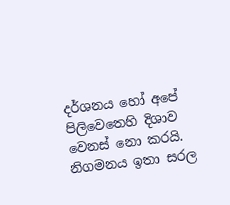දර්ශනය හෝ අපේ පිලිවෙතෙහි දිශාව වෙනස් නො කරයි. නිගමනය ඉතා සරල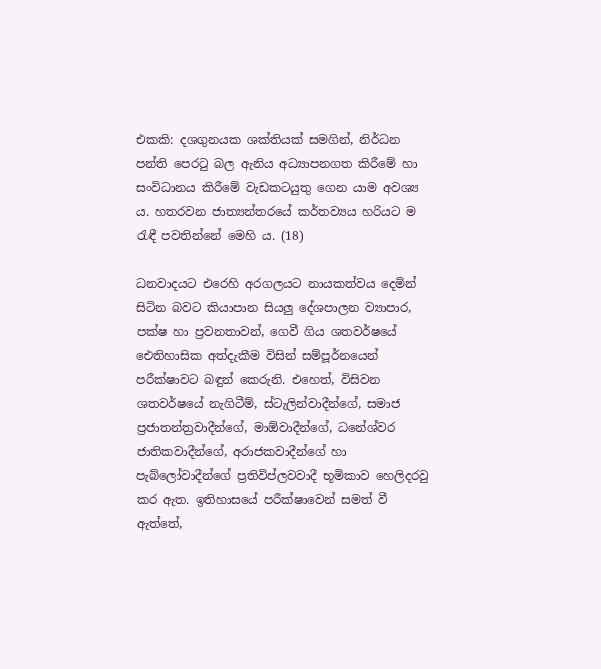එකකි: දශගුනයක ශක්තියක් සමගින්, නිර්ධන පන්ති පෙරටු බල ඇනිය අධ්‍යාපනගත කිරීමේ හා සංවිධානය කිරීමේ වැඩකටයුතු ගෙන යාම අවශ්‍ය ය. හතරවන ජාත්‍යන්තරයේ කර්තව්‍යය හරියට ම රැඳී පවතින්නේ මෙහි ය. (18)

ධනවාදයට එරෙහි අරගලයට නායකත්වය දෙමින් සිටින බවට කියාපාන සියලු දේශපාලන ව්‍යාපාර, පක්ෂ හා ප්‍රවනතාවන්, ගෙවී ගිය ශතවර්ෂයේ ඓතිහාසික අත්දැකීම විසින් සම්පූර්නයෙන් පරීක්ෂාවට බඳුන් කෙරුනි. එහෙත්, විසිවන ශතවර්ෂයේ නැගිටීම්, ස්ටැලින්වාදීන්ගේ, සමාජ ප්‍රජාතන්ත්‍රවාදීන්ගේ, මාඕවාදීන්ගේ, ධනේශ්වර ජාතිකවාදීන්ගේ, අරාජකවාදීන්ගේ හා පැබ්ලෝවාදීන්ගේ ප්‍රතිවිප්ලවවාදී භූමිකාව හෙලිදරවු කර ඇත. ඉතිහාසයේ පරීක්ෂාවෙන් සමත් වී ඇත්තේ,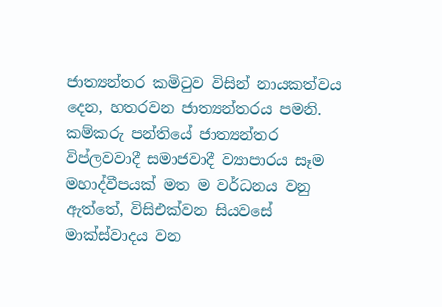ජාත්‍යන්තර කමිටුව විසින් නායකත්වය දෙන, හතරවන ජාත්‍යන්තරය පමනි. කම්කරු පන්තියේ ජාත්‍යන්තර විප්ලවවාදී සමාජවාදී ව්‍යාපාරය සෑම මහාද්වීපයක් මත ම වර්ධනය වනු ඇත්තේ, විසිඑක්වන සියවසේ මාක්ස්වාදය වන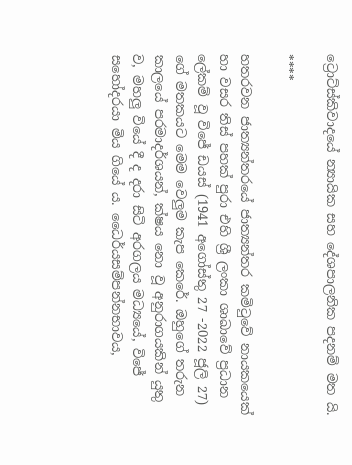ට්‍රොට්ස්කිවාදයේ න්‍යායික සහ දේශපාලනික පදනම් මත යි.

****

හතරවන ජාත්‍යන්තරයේ ජාත්‍යන්තර කමිටුවේ නායකයෙක් හා වසර තිස් පහක් පුරා එහි ශ්‍රී ලංකා ශාඛාවේ ප්‍රධාන ලේකම් වූ විජේ ඩයස් (1941 අගෝස්තු 27 -2022 ජූලි 27) ගේ මතකයට මෙම වෙලුම කැප කෙරේ. ඔහුගේ තරුන කාලයේ පරමාදර්ශයන්, ක්ෂය නො වූ අනුරාගයකින් යුතු ව, මහලු වියේ දී ද දරා සිටි අරගලය මධ්‍යයේ, විජේ සහෝදරයා මිය ගියේ ය. ධෛර්යසම්පන්නභාවය,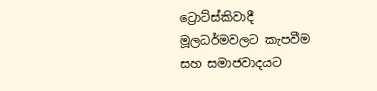ට්‍රොට්ස්කිවාදී මූලධර්මවලට කැපවීම සහ සමාජවාදයට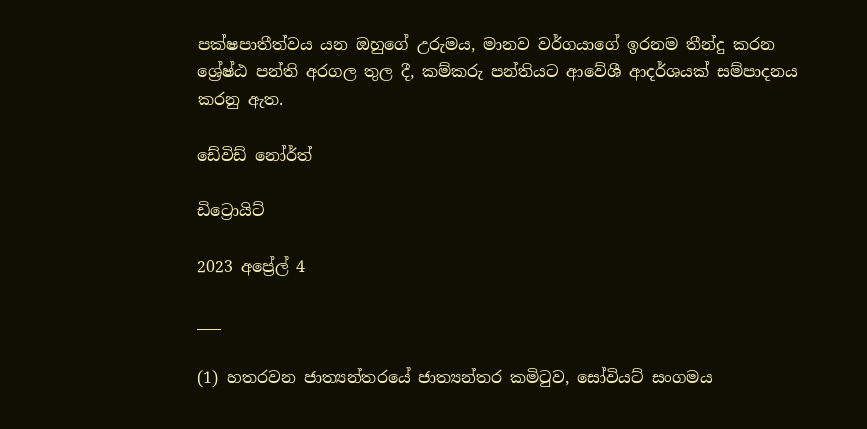පක්ෂපාතීත්වය යන ඔහුගේ උරුමය, මානව වර්ගයාගේ ඉරනම තීන්දු කරන ශ්‍රේෂ්ඨ පන්ති අරගල තුල දී, කම්කරු පන්තියට ආවේශී ආදර්ශයක් සම්පාදනය කරනු ඇත.

ඩේවිඩ් නෝර්ත්

ඩිට්‍රොයිට්

2023 අප්‍රේල් 4

___

(1) හතරවන ජාත්‍යන්තරයේ ජාත්‍යන්තර කමිටුව, සෝවියට් සංගමය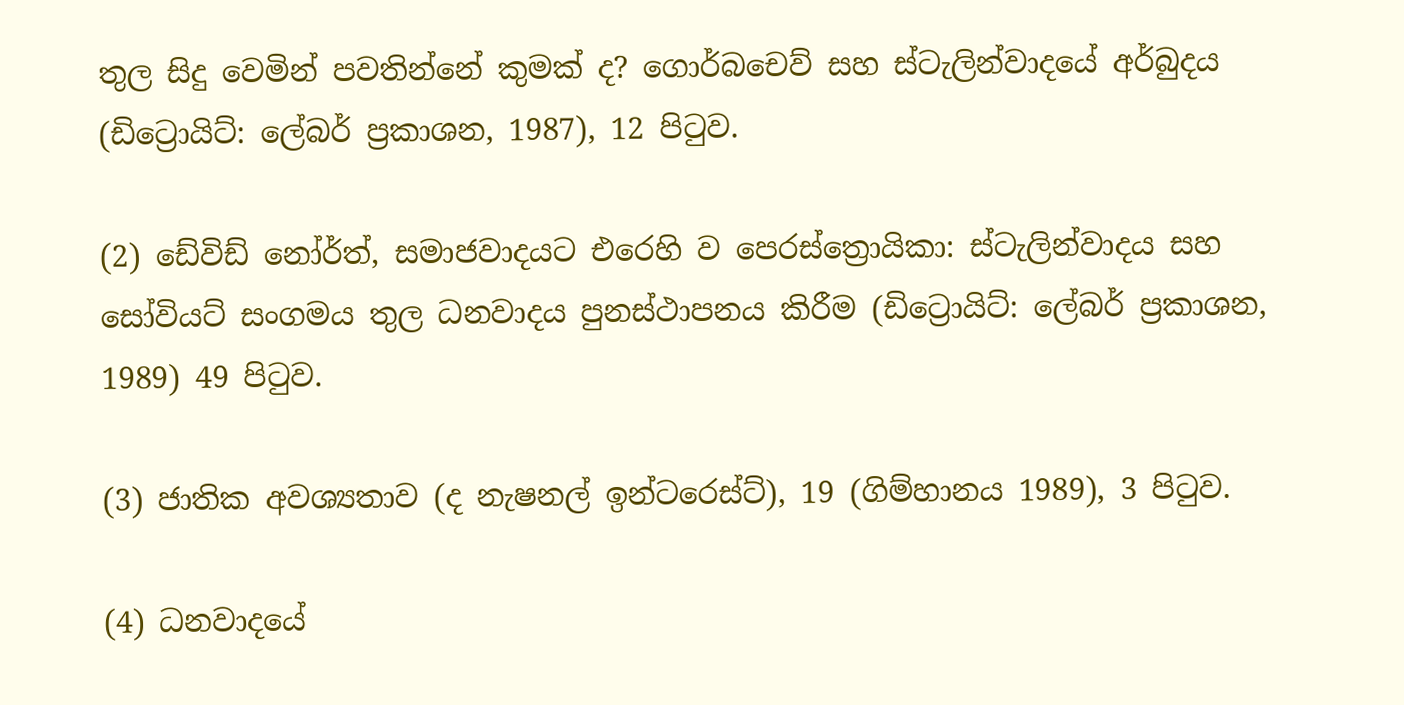තුල සිදු වෙමින් පවතින්නේ කුමක් ද? ගොර්බචෙව් සහ ස්ටැලින්වාදයේ අර්බුදය (ඩිට්‍රොයිට්: ලේබර් ප්‍රකාශන, 1987), 12 පිටුව.

(2) ඩේවිඩ් නෝර්ත්, සමාජවාදයට එරෙහි ව පෙරස්ත්‍රොයිකා: ස්ටැලින්වාදය සහ සෝවියට් සංගමය තුල ධනවාදය පුනස්ථාපනය කිරීම (ඩිට්‍රොයිට්: ලේබර් ප්‍රකාශන, 1989) 49 පිටුව.

(3) ජාතික අවශ්‍යතාව (ද නැෂනල් ඉන්ටරෙස්ට්), 19 (ගිම්හානය 1989), 3 පිටුව.

(4) ධනවාදයේ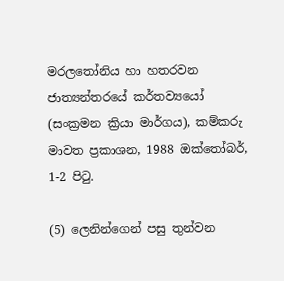මරලතෝනිය හා හතරවන ජාත්‍යන්තරයේ කර්තව්‍යයෝ (සංක්‍රමන ක්‍රියා මාර්ගය), කම්කරු මාවත ප්‍රකාශන, 1988 ඔක්තෝබර්, 1-2 පිටු.

(5) ලෙනින්ගෙන් පසු තුන්වන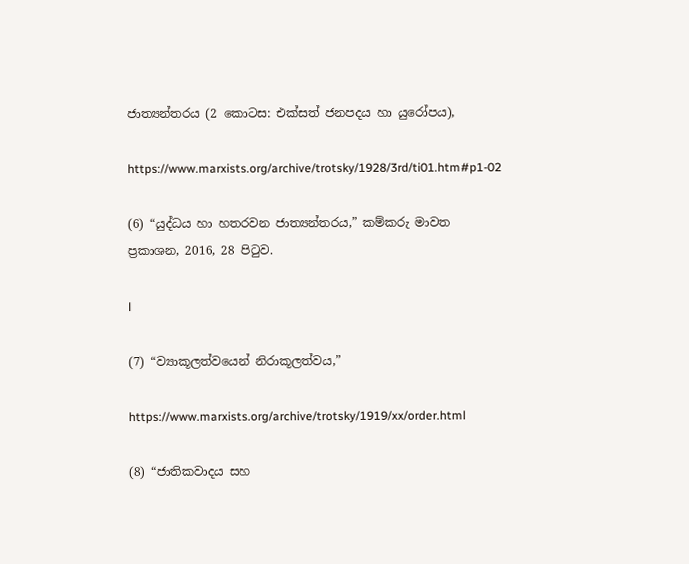ජාත්‍යන්තරය (2 කොටස: එක්සත් ජනපදය හා යුරෝපය),

https://www.marxists.org/archive/trotsky/1928/3rd/ti01.htm#p1-02

(6) “යුද්ධය හා හතරවන ජාත්‍යන්තරය,” කම්කරු මාවත ප්‍රකාශන, 2016, 28 පිටුව.

l

(7) “ව්‍යාකූලත්වයෙන් නිරාකූලත්වය,”

https://www.marxists.org/archive/trotsky/1919/xx/order.html

(8) “ජාතිකවාදය සහ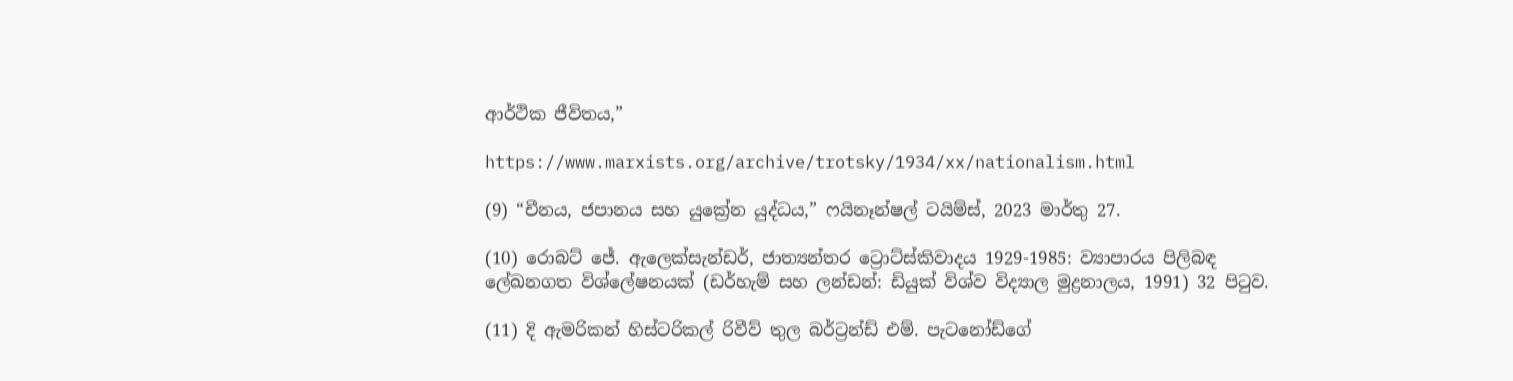ආර්ථික ජීවිතය,”

https://www.marxists.org/archive/trotsky/1934/xx/nationalism.html

(9) “චීනය, ජපානය සහ යුක්‍රේන යුද්ධය,” ෆයිනෑන්ෂල් ටයිම්ස්, 2023 මාර්තු 27.

(10) රොබට් ජේ. ඇලෙක්සැන්ඩර්, ජාත්‍යන්තර ට්‍රොට්ස්කිවාදය 1929-1985: ව්‍යාපාරය පිලිබඳ ලේඛනගත විශ්ලේෂනයක් (ඩර්හැම් සහ ලන්ඩන්: ඩියුක් විශ්ව විද්‍යාල මුද්‍රනාලය, 1991) 32 පිටුව.

(11) දි ඇමරිකන් හිස්ටරිකල් රිවීව් තුල බර්ට්‍රන්ඩ් එම්. පැටනෝඩ්ගේ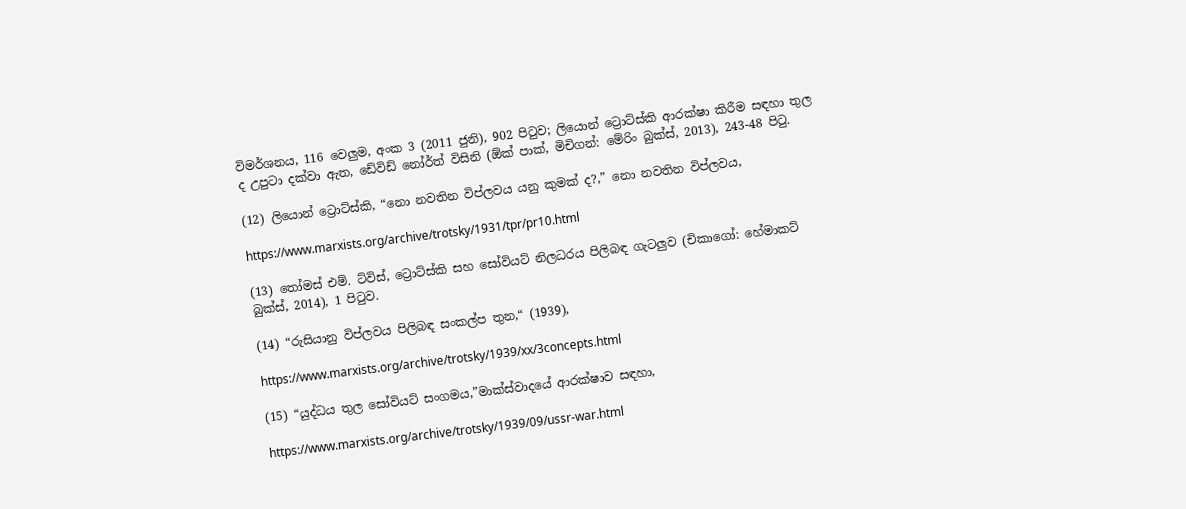විමර්ශනය, 116 වෙලුම, අංක 3 (2011 ජුනි), 902 පිටුව; ලියොන් ට්‍රොට්ස්කි ආරක්ෂා කිරීම සඳහා තුල ද උපුටා දක්වා ඇත, ඩේවිඩ් නෝර්ත් විසිනි (ඕක් පාක්, මිචිගන්: මේරිං බුක්ස්, 2013), 243-48 පිටු.

(12) ලියොන් ට්‍රොට්ස්කි, “නො නවතින විප්ලවය යනු කුමක් ද?,” නො නවතින විප්ලවය,

https://www.marxists.org/archive/trotsky/1931/tpr/pr10.html

(13) තෝමස් එම්. ට්විස්, ට්‍රොට්ස්කි සහ සෝවියට් නිලධරය පිලිබඳ ගැටලුව (චිකාගෝ: හේමාකට් බුක්ස්, 2014), 1 පිටුව.

(14) “රුසියානු විප්ලවය පිලිබඳ සංකල්ප තුන,“ (1939),

https://www.marxists.org/archive/trotsky/1939/xx/3concepts.html

(15) “යුද්ධය තුල සෝවියට් සංගමය,”මාක්ස්වාදයේ ආරක්ෂාව සඳහා,

https://www.marxists.org/archive/trotsky/1939/09/ussr-war.html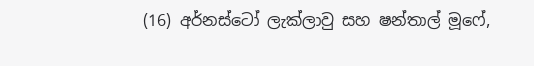(16) අර්නස්ටෝ ලැක්ලාවු සහ ෂන්තාල් මූෆේ,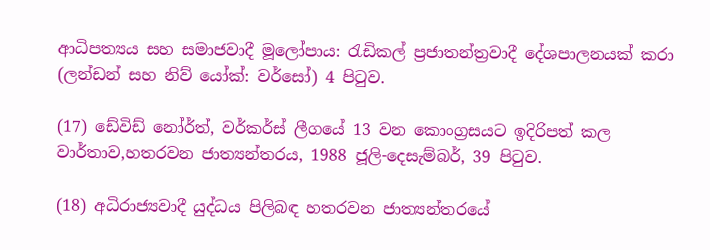ආධිපත්‍යය සහ සමාජවාදී මූලෝපාය: රැඩිකල් ප්‍රජාතන්ත්‍රවාදී දේශපාලනයක් කරා (ලන්ඩන් සහ නිව් යෝක්: වර්සෝ) 4 පිටුව.

(17) ඩේවිඩ් නෝර්ත්, වර්කර්ස් ලීගයේ 13 වන කොංග්‍රසයට ඉදිරිපත් කල වාර්තාව,හතරවන ජාත්‍යන්තරය, 1988 ජූලි-දෙසැම්බර්, 39 පිටුව.

(18) අධිරාජ්‍යවාදී යුද්ධය පිලිබඳ හතරවන ජාත්‍යන්තරයේ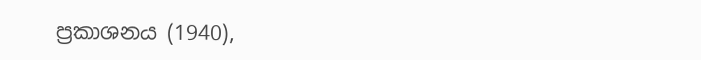ප්‍රකාශනය (1940),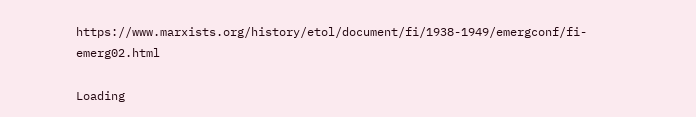https://www.marxists.org/history/etol/document/fi/1938-1949/emergconf/fi-emerg02.html

Loading